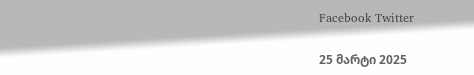Facebook Twitter

25 მარტი 2025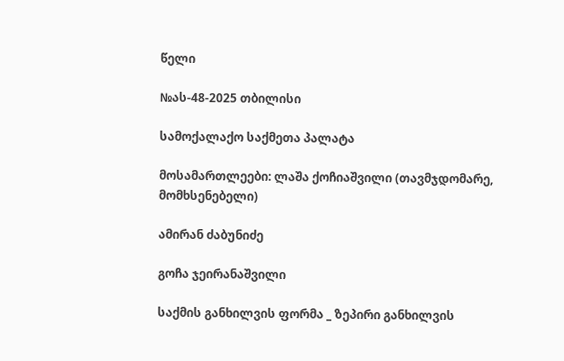წელი

№ას-48-2025 თბილისი

სამოქალაქო საქმეთა პალატა

მოსამართლეები: ლაშა ქოჩიაშვილი (თავმჯდომარე, მომხსენებელი)

ამირან ძაბუნიძე

გოჩა ჯეირანაშვილი

საქმის განხილვის ფორმა _ ზეპირი განხილვის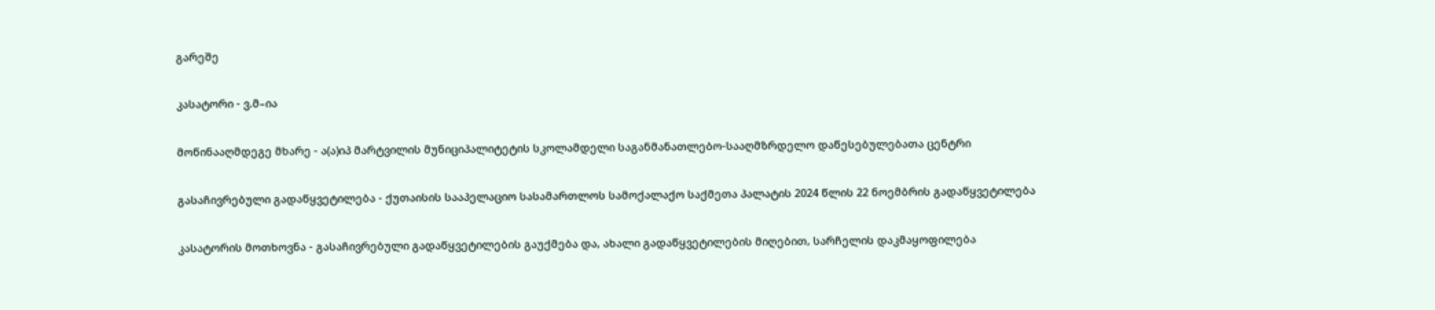გარეშე

კასატორი - ვ.მ–ია

მოწინააღმდეგე მხარე - ა(ა)იპ მარტვილის მუნიციპალიტეტის სკოლამდელი საგანმანათლებო-სააღმზრდელო დაწესებულებათა ცენტრი

გასაჩივრებული გადაწყვეტილება - ქუთაისის სააპელაციო სასამართლოს სამოქალაქო საქმეთა პალატის 2024 წლის 22 ნოემბრის გადაწყვეტილება

კასატორის მოთხოვნა - გასაჩივრებული გადაწყვეტილების გაუქმება და, ახალი გადაწყვეტილების მიღებით, სარჩელის დაკმაყოფილება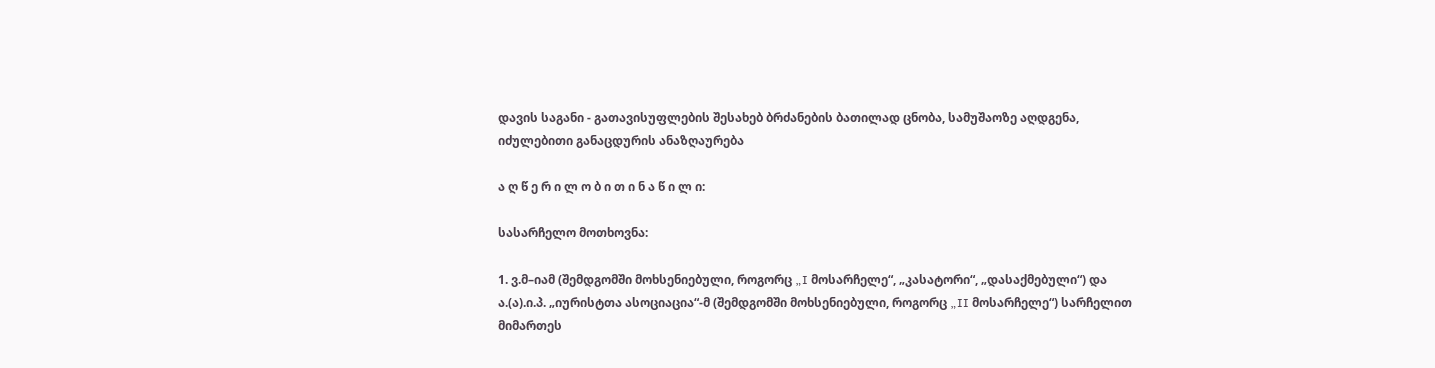დავის საგანი - გათავისუფლების შესახებ ბრძანების ბათილად ცნობა, სამუშაოზე აღდგენა, იძულებითი განაცდურის ანაზღაურება

ა ღ წ ე რ ი ლ ო ბ ი თ ი ნ ა წ ი ლ ი:

სასარჩელო მოთხოვნა:

1. ვ.მ–იამ (შემდგომში მოხსენიებული, როგორც „I მოსარჩელე“, „კასატორი“, „დასაქმებული“) და ა.(ა).ი.პ. „იურისტთა ასოციაცია“-მ (შემდგომში მოხსენიებული, როგორც „II მოსარჩელე“) სარჩელით მიმართეს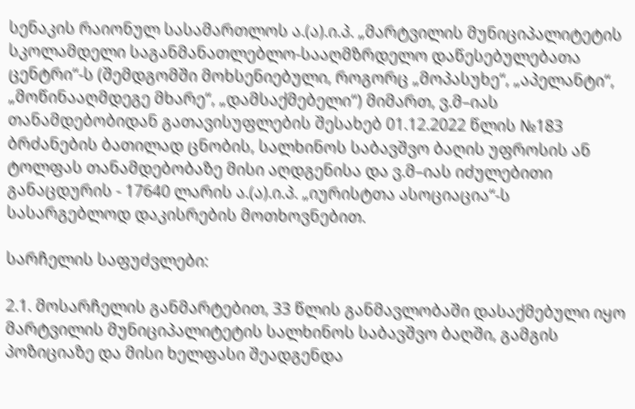სენაკის რაიონულ სასამართლოს ა.(ა).ი.პ. „მარტვილის მუნიციპალიტეტის სკოლამდელი საგანმანათლებლო-სააღმზრდელო დაწესებულებათა ცენტრი“-ს (შემდგომში მოხსენიებული, როგორც „მოპასუხე“, „აპელანტი“, „მოწინააღმდეგე მხარე“, „დამსაქმებელი“) მიმართ, ვ.მ–იას თანამდებობიდან გათავისუფლების შესახებ 01.12.2022 წლის №183 ბრძანების ბათილად ცნობის, სალხინოს საბავშვო ბაღის უფროსის ან ტოლფას თანამდებობაზე მისი აღდგენისა და ვ.მ–იას იძულებითი განაცდურის - 17640 ლარის ა.(ა).ი.პ. „იურისტთა ასოციაცია“-ს სასარგებლოდ დაკისრების მოთხოვნებით.

სარჩელის საფუძვლები:

2.1. მოსარჩელის განმარტებით, 33 წლის განმავლობაში დასაქმებული იყო მარტვილის მუნიციპალიტეტის სალხინოს საბავშვო ბაღში, გამგის პოზიციაზე და მისი ხელფასი შეადგენდა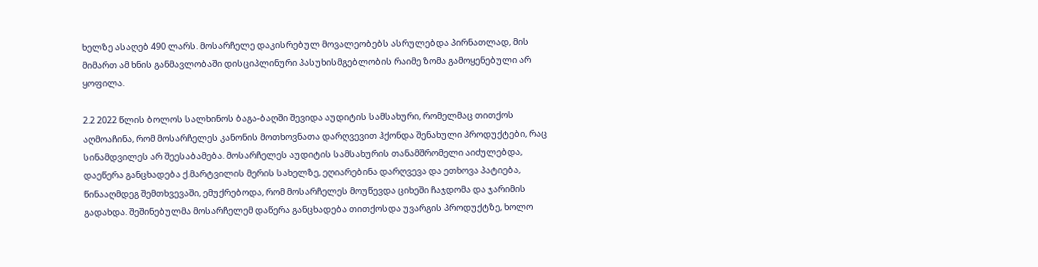ხელზე ასაღებ 490 ლარს. მოსარჩელე დაკისრებულ მოვალეობებს ასრულებდა პირნათლად, მის მიმართ ამ ხნის განმავლობაში დისციპლინური პასუხისმგებლობის რაიმე ზომა გამოყენებული არ ყოფილა.

2.2 2022 წლის ბოლოს სალხინოს ბაგა-ბაღში შევიდა აუდიტის სამსახური, რომელმაც თითქოს აღმოაჩინა, რომ მოსარჩელეს კანონის მოთხოვნათა დარღვევით ჰქონდა შენახული პროდუქტები, რაც სინამდვილეს არ შეესაბამება. მოსარჩელეს აუდიტის სამსახურის თანამშრომელი აიძულებდა, დაეწერა განცხადება ქ.მარტვილის მერის სახელზე, ეღიარებინა დარღვევა და ეთხოვა პატიება, წინააღმდეგ შემთხვევაში, ემუქრებოდა, რომ მოსარჩელეს მოუწევდა ციხეში ჩაჯდომა და ჯარიმის გადახდა. შეშინებულმა მოსარჩელემ დაწერა განცხადება თითქოსდა უვარგის პროდუქტზე, ხოლო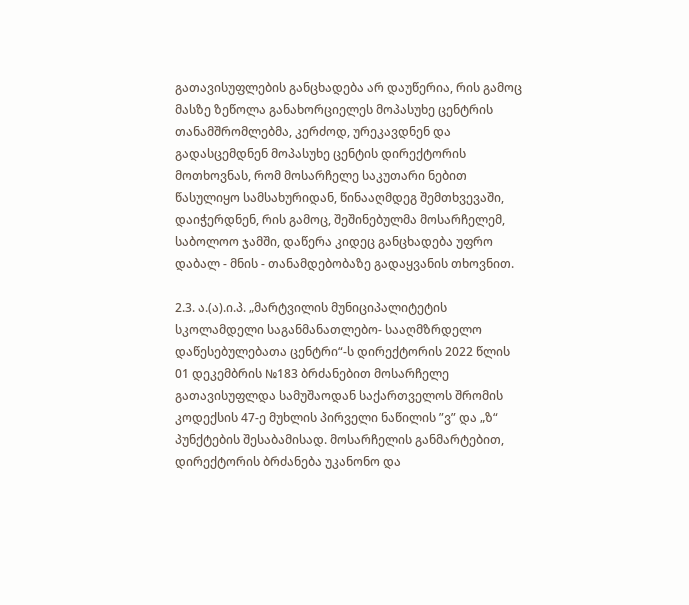გათავისუფლების განცხადება არ დაუწერია, რის გამოც მასზე ზეწოლა განახორციელეს მოპასუხე ცენტრის თანამშრომლებმა, კერძოდ, ურეკავდნენ და გადასცემდნენ მოპასუხე ცენტის დირექტორის მოთხოვნას, რომ მოსარჩელე საკუთარი ნებით წასულიყო სამსახურიდან, წინააღმდეგ შემთხვევაში, დაიჭერდნენ, რის გამოც, შეშინებულმა მოსარჩელემ, საბოლოო ჯამში, დაწერა კიდეც განცხადება უფრო დაბალ - მნის - თანამდებობაზე გადაყვანის თხოვნით.

2.3. ა.(ა).ი.პ. „მარტვილის მუნიციპალიტეტის სკოლამდელი საგანმანათლებო- სააღმზრდელო დაწესებულებათა ცენტრი“-ს დირექტორის 2022 წლის 01 დეკემბრის №183 ბრძანებით მოსარჩელე გათავისუფლდა სამუშაოდან საქართველოს შრომის კოდექსის 47-ე მუხლის პირველი ნაწილის ”ვ” და „ზ“ პუნქტების შესაბამისად. მოსარჩელის განმარტებით, დირექტორის ბრძანება უკანონო და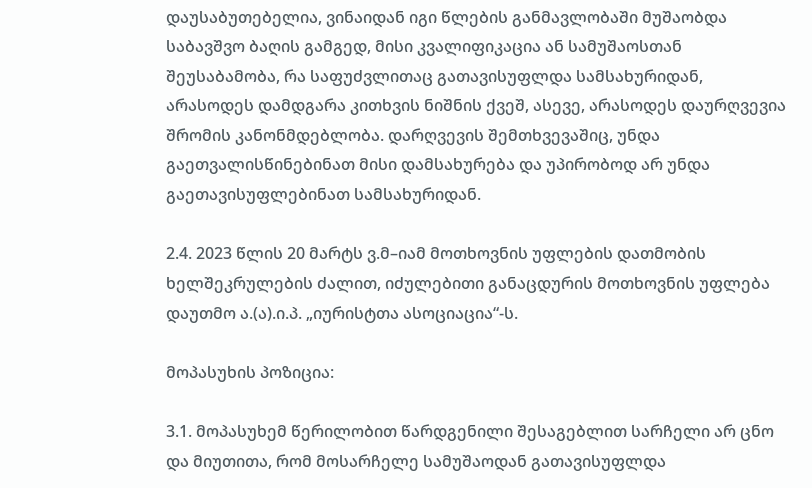დაუსაბუთებელია, ვინაიდან იგი წლების განმავლობაში მუშაობდა საბავშვო ბაღის გამგედ, მისი კვალიფიკაცია ან სამუშაოსთან შეუსაბამობა, რა საფუძვლითაც გათავისუფლდა სამსახურიდან, არასოდეს დამდგარა კითხვის ნიშნის ქვეშ, ასევე, არასოდეს დაურღვევია შრომის კანონმდებლობა. დარღვევის შემთხვევაშიც, უნდა გაეთვალისწინებინათ მისი დამსახურება და უპირობოდ არ უნდა გაეთავისუფლებინათ სამსახურიდან.

2.4. 2023 წლის 20 მარტს ვ.მ–იამ მოთხოვნის უფლების დათმობის ხელშეკრულების ძალით, იძულებითი განაცდურის მოთხოვნის უფლება დაუთმო ა.(ა).ი.პ. „იურისტთა ასოციაცია“-ს.

მოპასუხის პოზიცია:

3.1. მოპასუხემ წერილობით წარდგენილი შესაგებლით სარჩელი არ ცნო და მიუთითა, რომ მოსარჩელე სამუშაოდან გათავისუფლდა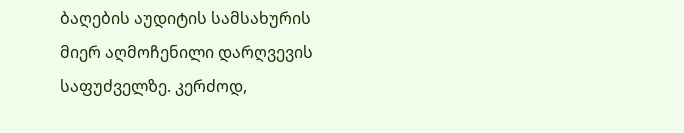ბაღების აუდიტის სამსახურის მიერ აღმოჩენილი დარღვევის საფუძველზე. კერძოდ,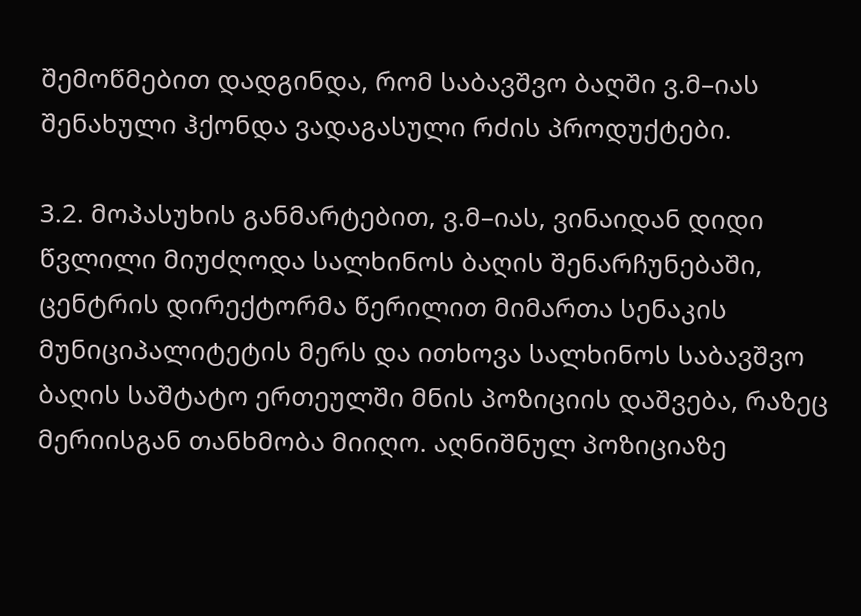შემოწმებით დადგინდა, რომ საბავშვო ბაღში ვ.მ–იას შენახული ჰქონდა ვადაგასული რძის პროდუქტები.

3.2. მოპასუხის განმარტებით, ვ.მ–იას, ვინაიდან დიდი წვლილი მიუძღოდა სალხინოს ბაღის შენარჩუნებაში, ცენტრის დირექტორმა წერილით მიმართა სენაკის მუნიციპალიტეტის მერს და ითხოვა სალხინოს საბავშვო ბაღის საშტატო ერთეულში მნის პოზიციის დაშვება, რაზეც მერიისგან თანხმობა მიიღო. აღნიშნულ პოზიციაზე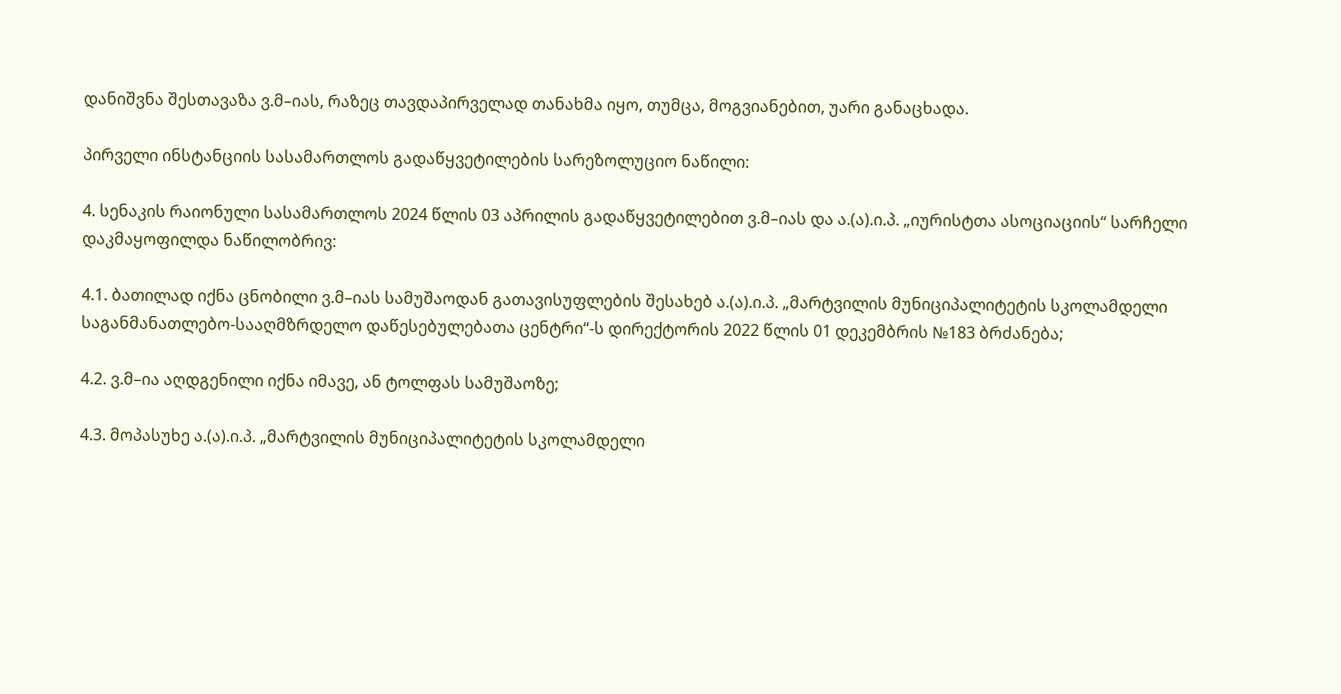დანიშვნა შესთავაზა ვ.მ–იას, რაზეც თავდაპირველად თანახმა იყო, თუმცა, მოგვიანებით, უარი განაცხადა.

პირველი ინსტანციის სასამართლოს გადაწყვეტილების სარეზოლუციო ნაწილი:

4. სენაკის რაიონული სასამართლოს 2024 წლის 03 აპრილის გადაწყვეტილებით ვ.მ–იას და ა.(ა).ი.პ. „იურისტთა ასოციაციის“ სარჩელი დაკმაყოფილდა ნაწილობრივ:

4.1. ბათილად იქნა ცნობილი ვ.მ–იას სამუშაოდან გათავისუფლების შესახებ ა.(ა).ი.პ. „მარტვილის მუნიციპალიტეტის სკოლამდელი საგანმანათლებო-სააღმზრდელო დაწესებულებათა ცენტრი“-ს დირექტორის 2022 წლის 01 დეკემბრის №183 ბრძანება;

4.2. ვ.მ–ია აღდგენილი იქნა იმავე, ან ტოლფას სამუშაოზე;

4.3. მოპასუხე ა.(ა).ი.პ. „მარტვილის მუნიციპალიტეტის სკოლამდელი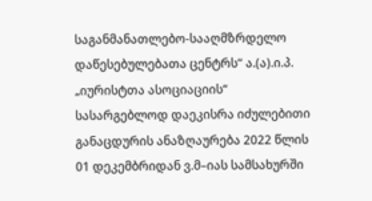საგანმანათლებო-სააღმზრდელო დაწესებულებათა ცენტრს“ ა.(ა).ი.პ. „იურისტთა ასოციაციის“ სასარგებლოდ დაეკისრა იძულებითი განაცდურის ანაზღაურება 2022 წლის 01 დეკემბრიდან ვ.მ–იას სამსახურში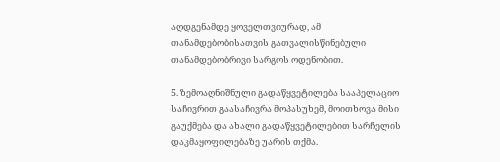აღდგენამდე ყოველთვიურად, ამ თანამდებობისათვის გათვალისწინებული თანამდებობრივი სარგოს ოდენობით.

5. ზემოაღნიშნული გადაწყვეტილება სააპელაციო საჩივრით გაასაჩივრა მოპასუხემ, მოითხოვა მისი გაუქმება და ახალი გადაწყვეტილებით სარჩელის დაკმაყოფილებაზე უარის თქმა.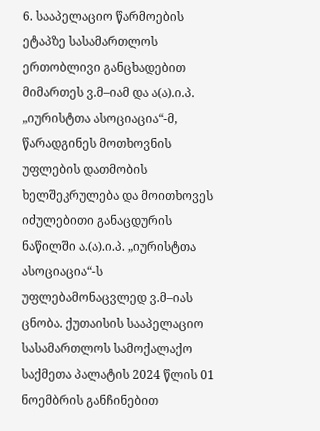6. სააპელაციო წარმოების ეტაპზე სასამართლოს ერთობლივი განცხადებით მიმართეს ვ.მ–იამ და ა(ა).ი.პ. „იურისტთა ასოციაცია“-მ, წარადგინეს მოთხოვნის უფლების დათმობის ხელშეკრულება და მოითხოვეს იძულებითი განაცდურის ნაწილში ა.(ა).ი.პ. „იურისტთა ასოციაცია“-ს უფლებამონაცვლედ ვ.მ–იას ცნობა. ქუთაისის სააპელაციო სასამართლოს სამოქალაქო საქმეთა პალატის 2024 წლის 01 ნოემბრის განჩინებით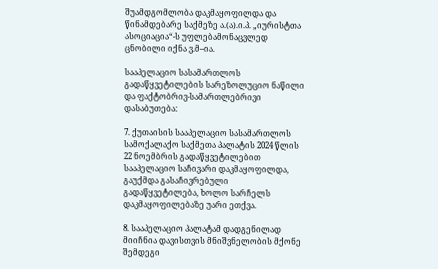შუამდგომლობა დაკმაყოფილდა და წინამდებარე საქმეზე ა.(ა).ი.პ. „იურისტთა ასოციაცია“-ს უფლებამონაცვლედ ცნობილი იქნა ვ.მ–ია.

სააპელაციო სასამართლოს გადაწყვეტილების სარეზოლუციო ნაწილი და ფაქტობრივ-სამართლებრივი დასაბუთება:

7. ქუთაისის სააპელაციო სასამართლოს სამოქალაქო საქმეთა პალატის 2024 წლის 22 ნოემბრის გადაწყვეტილებით სააპელაციო საჩივარი დაკმაყოფილდა, გაუქმდა გასაჩივრებული გადაწყვეტილება, ხოლო სარჩელს დაკმაყოფილებაზე უარი ეთქვა.

8. სააპელაციო პალატამ დადგენილად მიიჩნია დავისთვის მნიშვნელობის მქონე შემდეგი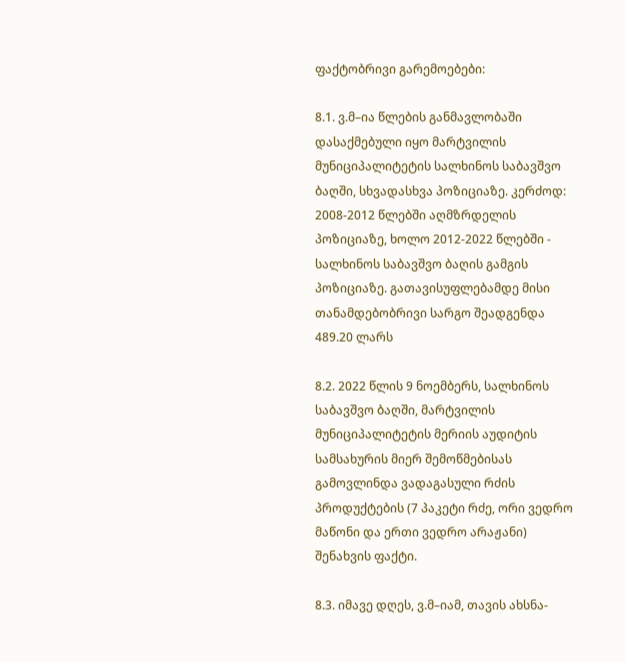ფაქტობრივი გარემოებები:

8.1. ვ.მ–ია წლების განმავლობაში დასაქმებული იყო მარტვილის მუნიციპალიტეტის სალხინოს საბავშვო ბაღში, სხვადასხვა პოზიციაზე. კერძოდ: 2008-2012 წლებში აღმზრდელის პოზიციაზე, ხოლო 2012-2022 წლებში - სალხინოს საბავშვო ბაღის გამგის პოზიციაზე. გათავისუფლებამდე მისი თანამდებობრივი სარგო შეადგენდა 489.20 ლარს

8.2. 2022 წლის 9 ნოემბერს, სალხინოს საბავშვო ბაღში, მარტვილის მუნიციპალიტეტის მერიის აუდიტის სამსახურის მიერ შემოწმებისას გამოვლინდა ვადაგასული რძის პროდუქტების (7 პაკეტი რძე, ორი ვედრო მაწონი და ერთი ვედრო არაჟანი) შენახვის ფაქტი.

8.3. იმავე დღეს, ვ.მ–იამ, თავის ახსნა-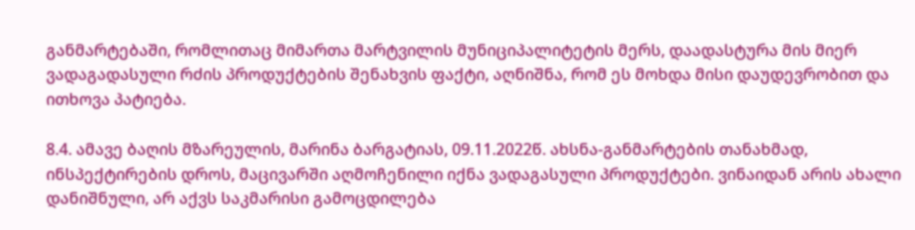განმარტებაში, რომლითაც მიმართა მარტვილის მუნიციპალიტეტის მერს, დაადასტურა მის მიერ ვადაგადასული რძის პროდუქტების შენახვის ფაქტი, აღნიშნა, რომ ეს მოხდა მისი დაუდევრობით და ითხოვა პატიება.

8.4. ამავე ბაღის მზარეულის, მარინა ბარგატიას, 09.11.2022წ. ახსნა-განმარტების თანახმად, ინსპექტირების დროს, მაცივარში აღმოჩენილი იქნა ვადაგასული პროდუქტები. ვინაიდან არის ახალი დანიშნული, არ აქვს საკმარისი გამოცდილება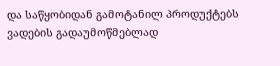და საწყობიდან გამოტანილ პროდუქტებს ვადების გადაუმოწმებლად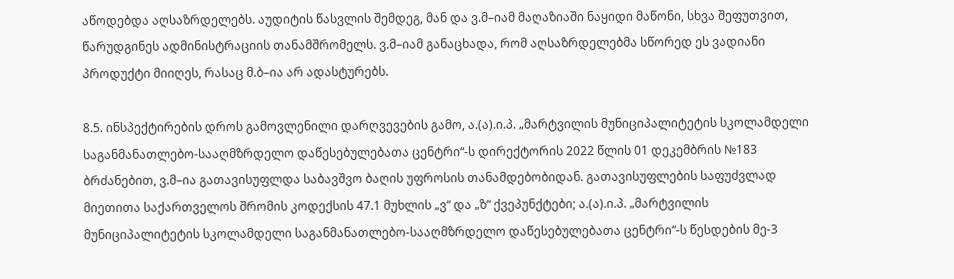აწოდებდა აღსაზრდელებს. აუდიტის წასვლის შემდეგ, მან და ვ.მ–იამ მაღაზიაში ნაყიდი მაწონი, სხვა შეფუთვით, წარუდგინეს ადმინისტრაციის თანამშრომელს. ვ.მ–იამ განაცხადა, რომ აღსაზრდელებმა სწორედ ეს ვადიანი პროდუქტი მიიღეს, რასაც მ.ბ–ია არ ადასტურებს.

8.5. ინსპექტირების დროს გამოვლენილი დარღვევების გამო, ა.(ა).ი.პ. „მარტვილის მუნიციპალიტეტის სკოლამდელი საგანმანათლებო-სააღმზრდელო დაწესებულებათა ცენტრი“-ს დირექტორის 2022 წლის 01 დეკემბრის №183 ბრძანებით, ვ.მ–ია გათავისუფლდა საბავშვო ბაღის უფროსის თანამდებობიდან. გათავისუფლების საფუძვლად მიეთითა საქართველოს შრომის კოდექსის 47.1 მუხლის „ვ“ და „ზ“ ქვეპუნქტები; ა.(ა).ი.პ. „მარტვილის მუნიციპალიტეტის სკოლამდელი საგანმანათლებო-სააღმზრდელო დაწესებულებათა ცენტრი“-ს წესდების მე-3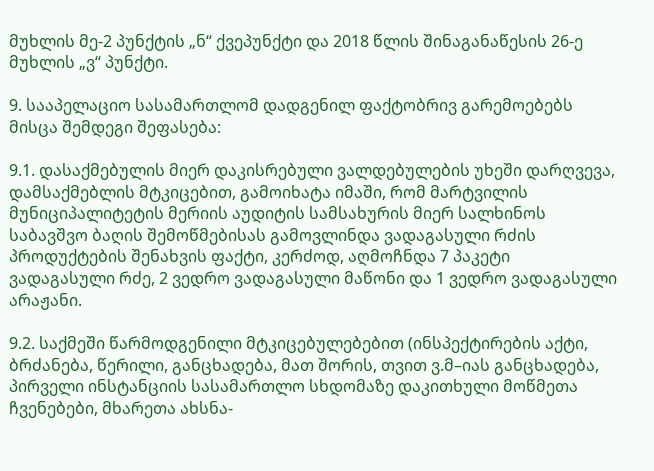მუხლის მე-2 პუნქტის „ნ“ ქვეპუნქტი და 2018 წლის შინაგანაწესის 26-ე მუხლის „ვ“ პუნქტი.

9. სააპელაციო სასამართლომ დადგენილ ფაქტობრივ გარემოებებს მისცა შემდეგი შეფასება:

9.1. დასაქმებულის მიერ დაკისრებული ვალდებულების უხეში დარღვევა, დამსაქმებლის მტკიცებით, გამოიხატა იმაში, რომ მარტვილის მუნიციპალიტეტის მერიის აუდიტის სამსახურის მიერ სალხინოს საბავშვო ბაღის შემოწმებისას გამოვლინდა ვადაგასული რძის პროდუქტების შენახვის ფაქტი, კერძოდ, აღმოჩნდა 7 პაკეტი ვადაგასული რძე, 2 ვედრო ვადაგასული მაწონი და 1 ვედრო ვადაგასული არაჟანი.

9.2. საქმეში წარმოდგენილი მტკიცებულებებით (ინსპექტირების აქტი, ბრძანება, წერილი, განცხადება, მათ შორის, თვით ვ.მ–იას განცხადება, პირველი ინსტანციის სასამართლო სხდომაზე დაკითხული მოწმეთა ჩვენებები, მხარეთა ახსნა-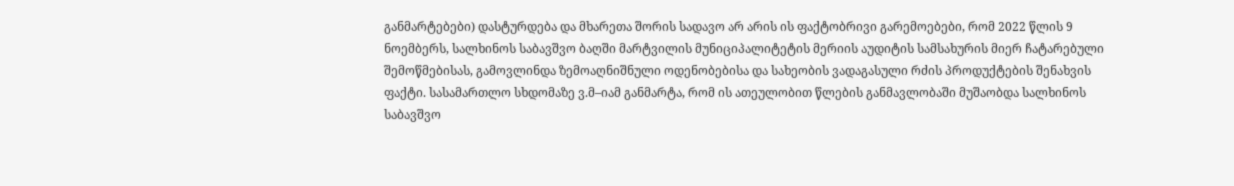განმარტებები) დასტურდება და მხარეთა შორის სადავო არ არის ის ფაქტობრივი გარემოებები, რომ 2022 წლის 9 ნოემბერს, სალხინოს საბავშვო ბაღში მარტვილის მუნიციპალიტეტის მერიის აუდიტის სამსახურის მიერ ჩატარებული შემოწმებისას, გამოვლინდა ზემოაღნიშნული ოდენობებისა და სახეობის ვადაგასული რძის პროდუქტების შენახვის ფაქტი. სასამართლო სხდომაზე ვ.მ–იამ განმარტა, რომ ის ათეულობით წლების განმავლობაში მუშაობდა სალხინოს საბავშვო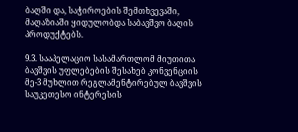ბაღში და, საჭიროების შემთხვევაში, მაღაზიაში ყიდულობდა საბავშვო ბაღის პროდუქტებს.

9.3. სააპელაციო სასამართლომ მიუთითა ბავშვის უფლებების შესახებ კონვენციის მე-3 მუხლით რეგლამენტირებულ ბავშვის საუკეთესო ინტერესის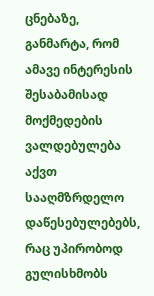ცნებაზე, განმარტა, რომ ამავე ინტერესის შესაბამისად მოქმედების ვალდებულება აქვთ სააღმზრდელო დაწესებულებებს, რაც უპირობოდ გულისხმობს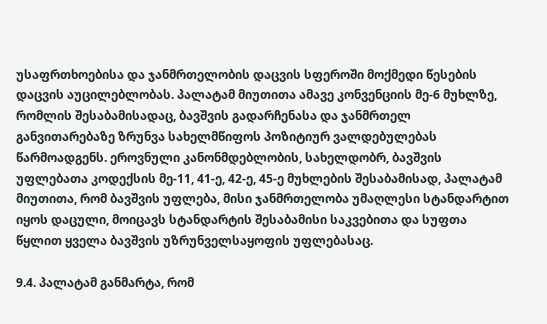უსაფრთხოებისა და ჯანმრთელობის დაცვის სფეროში მოქმედი წესების დაცვის აუცილებლობას. პალატამ მიუთითა ამავე კონვენციის მე-6 მუხლზე, რომლის შესაბამისადაც, ბავშვის გადარჩენასა და ჯანმრთელ განვითარებაზე ზრუნვა სახელმწიფოს პოზიტიურ ვალდებულებას წარმოადგენს. ეროვნული კანონმდებლობის, სახელდობრ, ბავშვის უფლებათა კოდექსის მე-11, 41-ე, 42-ე, 45-ე მუხლების შესაბამისად, პალატამ მიუთითა, რომ ბავშვის უფლება, მისი ჯანმრთელობა უმაღლესი სტანდარტით იყოს დაცული, მოიცავს სტანდარტის შესაბამისი საკვებითა და სუფთა წყლით ყველა ბავშვის უზრუნველსაყოფის უფლებასაც.

9.4. პალატამ განმარტა, რომ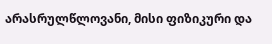არასრულწლოვანი, მისი ფიზიკური და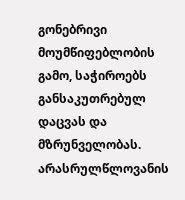გონებრივი მოუმწიფებლობის გამო, საჭიროებს განსაკუთრებულ დაცვას და მზრუნველობას. არასრულწლოვანის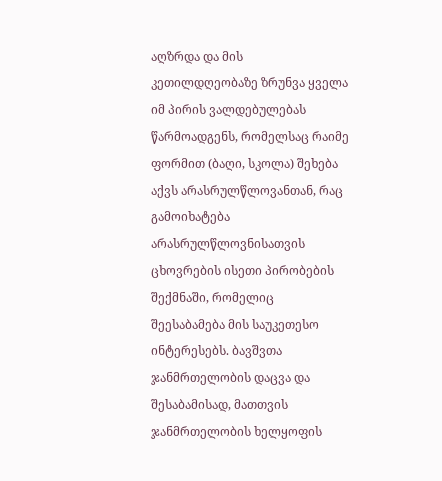აღზრდა და მის კეთილდღეობაზე ზრუნვა ყველა იმ პირის ვალდებულებას წარმოადგენს, რომელსაც რაიმე ფორმით (ბაღი, სკოლა) შეხება აქვს არასრულწლოვანთან, რაც გამოიხატება არასრულწლოვნისათვის ცხოვრების ისეთი პირობების შექმნაში, რომელიც შეესაბამება მის საუკეთესო ინტერესებს. ბავშვთა ჯანმრთელობის დაცვა და შესაბამისად, მათთვის ჯანმრთელობის ხელყოფის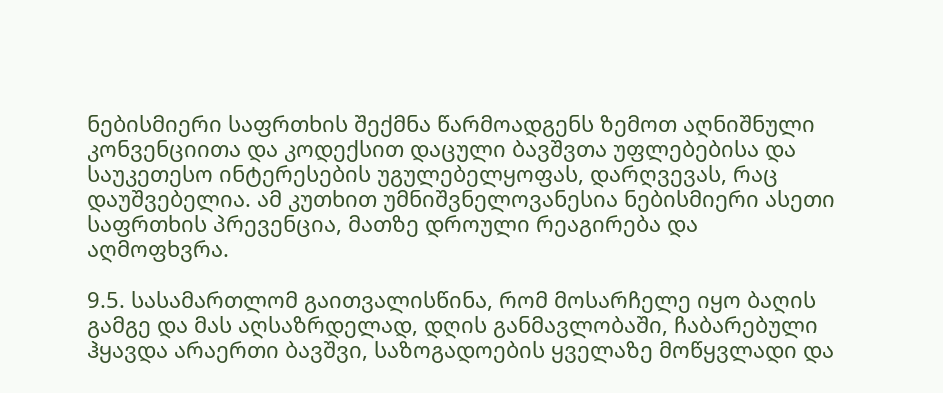ნებისმიერი საფრთხის შექმნა წარმოადგენს ზემოთ აღნიშნული კონვენციითა და კოდექსით დაცული ბავშვთა უფლებებისა და საუკეთესო ინტერესების უგულებელყოფას, დარღვევას, რაც დაუშვებელია. ამ კუთხით უმნიშვნელოვანესია ნებისმიერი ასეთი საფრთხის პრევენცია, მათზე დროული რეაგირება და აღმოფხვრა.

9.5. სასამართლომ გაითვალისწინა, რომ მოსარჩელე იყო ბაღის გამგე და მას აღსაზრდელად, დღის განმავლობაში, ჩაბარებული ჰყავდა არაერთი ბავშვი, საზოგადოების ყველაზე მოწყვლადი და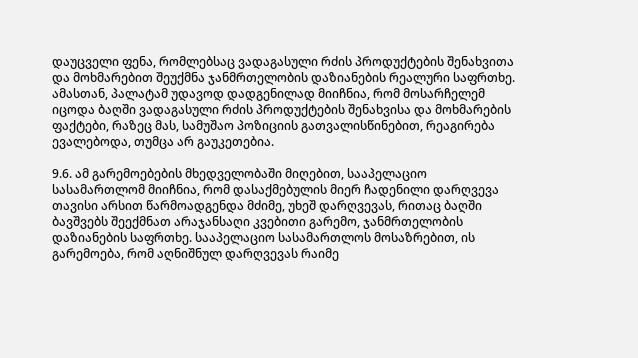დაუცველი ფენა, რომლებსაც ვადაგასული რძის პროდუქტების შენახვითა და მოხმარებით შეუქმნა ჯანმრთელობის დაზიანების რეალური საფრთხე. ამასთან, პალატამ უდავოდ დადგენილად მიიჩნია, რომ მოსარჩელემ იცოდა ბაღში ვადაგასული რძის პროდუქტების შენახვისა და მოხმარების ფაქტები, რაზეც მას, სამუშაო პოზიციის გათვალისწინებით, რეაგირება ევალებოდა, თუმცა არ გაუკეთებია.

9.6. ამ გარემოებების მხედველობაში მიღებით, სააპელაციო სასამართლომ მიიჩნია, რომ დასაქმებულის მიერ ჩადენილი დარღვევა თავისი არსით წარმოადგენდა მძიმე, უხეშ დარღვევას, რითაც ბაღში ბავშვებს შეექმნათ არაჯანსაღი კვებითი გარემო, ჯანმრთელობის დაზიანების საფრთხე. სააპელაციო სასამართლოს მოსაზრებით, ის გარემოება, რომ აღნიშნულ დარღვევას რაიმე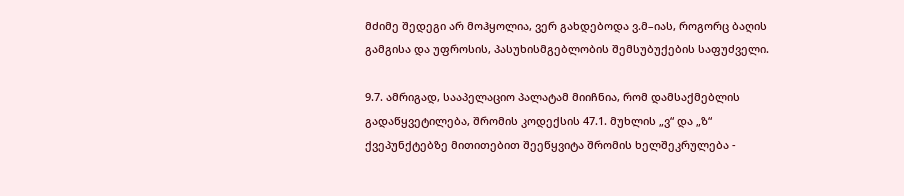მძიმე შედეგი არ მოჰყოლია, ვერ გახდებოდა ვ.მ–იას, როგორც ბაღის გამგისა და უფროსის, პასუხისმგებლობის შემსუბუქების საფუძველი.

9.7. ამრიგად, სააპელაციო პალატამ მიიჩნია, რომ დამსაქმებლის გადაწყვეტილება, შრომის კოდექსის 47.1. მუხლის „ვ“ და „ზ“ ქვეპუნქტებზე მითითებით შეეწყვიტა შრომის ხელშეკრულება -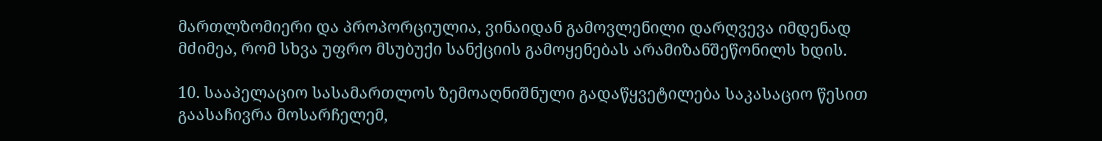მართლზომიერი და პროპორციულია, ვინაიდან გამოვლენილი დარღვევა იმდენად მძიმეა, რომ სხვა უფრო მსუბუქი სანქციის გამოყენებას არამიზანშეწონილს ხდის.

10. სააპელაციო სასამართლოს ზემოაღნიშნული გადაწყვეტილება საკასაციო წესით გაასაჩივრა მოსარჩელემ,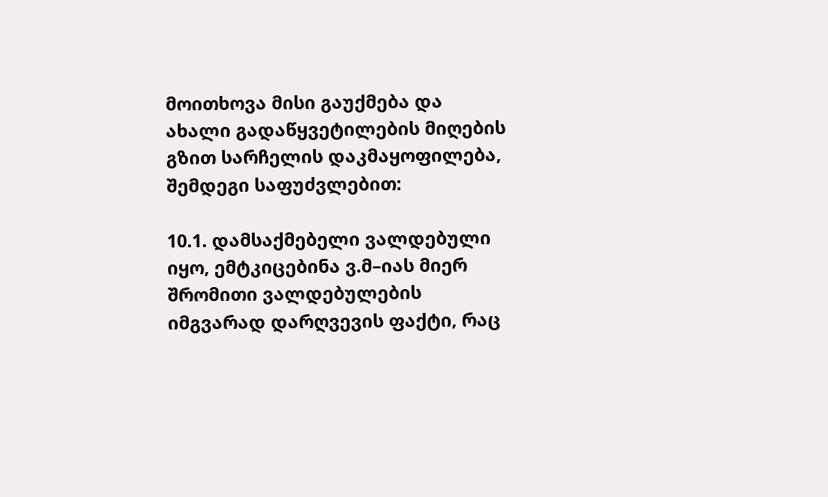მოითხოვა მისი გაუქმება და ახალი გადაწყვეტილების მიღების გზით სარჩელის დაკმაყოფილება, შემდეგი საფუძვლებით:

10.1. დამსაქმებელი ვალდებული იყო, ემტკიცებინა ვ.მ–იას მიერ შრომითი ვალდებულების იმგვარად დარღვევის ფაქტი, რაც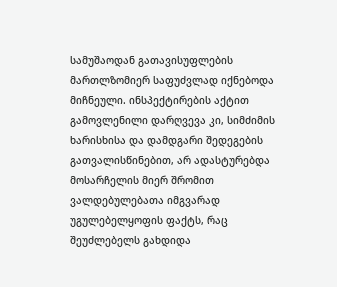სამუშაოდან გათავისუფლების მართლზომიერ საფუძვლად იქნებოდა მიჩნეული. ინსპექტირების აქტით გამოვლენილი დარღვევა კი, სიმძიმის ხარისხისა და დამდგარი შედეგების გათვალისწინებით, არ ადასტურებდა მოსარჩელის მიერ შრომით ვალდებულებათა იმგვარად უგულებელყოფის ფაქტს, რაც შეუძლებელს გახდიდა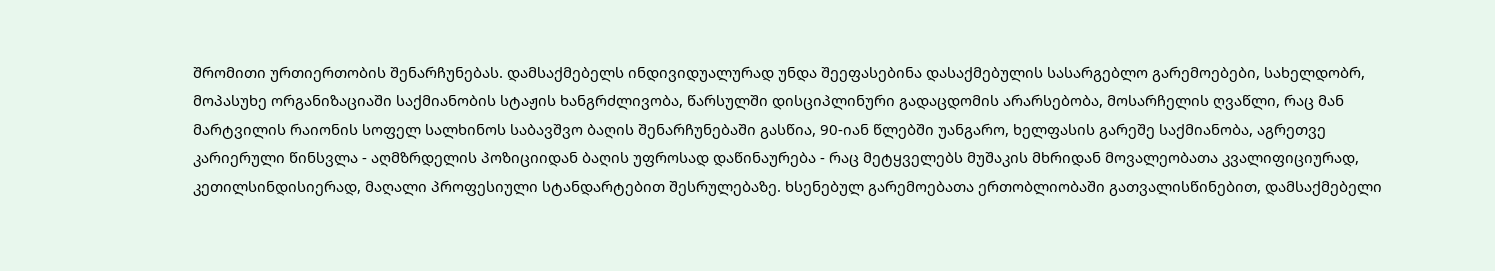შრომითი ურთიერთობის შენარჩუნებას. დამსაქმებელს ინდივიდუალურად უნდა შეეფასებინა დასაქმებულის სასარგებლო გარემოებები, სახელდობრ, მოპასუხე ორგანიზაციაში საქმიანობის სტაჟის ხანგრძლივობა, წარსულში დისციპლინური გადაცდომის არარსებობა, მოსარჩელის ღვაწლი, რაც მან მარტვილის რაიონის სოფელ სალხინოს საბავშვო ბაღის შენარჩუნებაში გასწია, 90-იან წლებში უანგარო, ხელფასის გარეშე საქმიანობა, აგრეთვე კარიერული წინსვლა - აღმზრდელის პოზიციიდან ბაღის უფროსად დაწინაურება - რაც მეტყველებს მუშაკის მხრიდან მოვალეობათა კვალიფიციურად, კეთილსინდისიერად, მაღალი პროფესიული სტანდარტებით შესრულებაზე. ხსენებულ გარემოებათა ერთობლიობაში გათვალისწინებით, დამსაქმებელი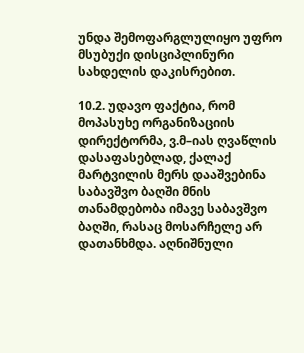უნდა შემოფარგლულიყო უფრო მსუბუქი დისციპლინური სახდელის დაკისრებით.

10.2. უდავო ფაქტია, რომ მოპასუხე ორგანიზაციის დირექტორმა, ვ.მ–იას ღვაწლის დასაფასებლად, ქალაქ მარტვილის მერს დააშვებინა საბავშვო ბაღში მნის თანამდებობა იმავე საბავშვო ბაღში, რასაც მოსარჩელე არ დათანხმდა. აღნიშნული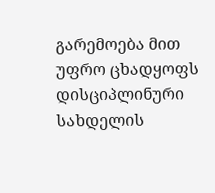გარემოება მით უფრო ცხადყოფს დისციპლინური სახდელის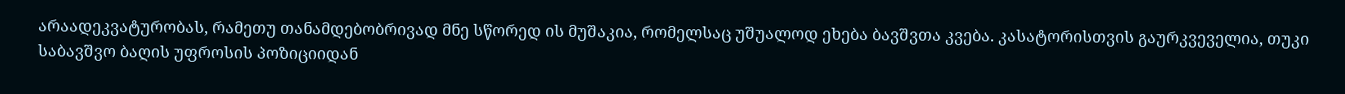არაადეკვატურობას, რამეთუ თანამდებობრივად მნე სწორედ ის მუშაკია, რომელსაც უშუალოდ ეხება ბავშვთა კვება. კასატორისთვის გაურკვეველია, თუკი საბავშვო ბაღის უფროსის პოზიციიდან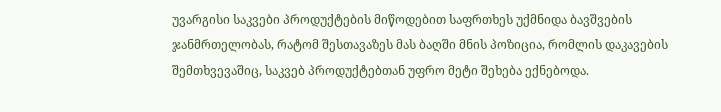უვარგისი საკვები პროდუქტების მიწოდებით საფრთხეს უქმნიდა ბავშვების ჯანმრთელობას, რატომ შესთავაზეს მას ბაღში მნის პოზიცია, რომლის დაკავების შემთხვევაშიც, საკვებ პროდუქტებთან უფრო მეტი შეხება ექნებოდა.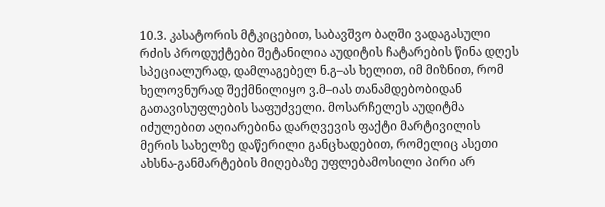10.3. კასატორის მტკიცებით, საბავშვო ბაღში ვადაგასული რძის პროდუქტები შეტანილია აუდიტის ჩატარების წინა დღეს სპეციალურად, დამლაგებელ ნ.გ–ას ხელით, იმ მიზნით, რომ ხელოვნურად შექმნილიყო ვ.მ–იას თანამდებობიდან გათავისუფლების საფუძველი. მოსარჩელეს აუდიტმა იძულებით აღიარებინა დარღვევის ფაქტი მარტივილის მერის სახელზე დაწერილი განცხადებით, რომელიც ასეთი ახსნა-განმარტების მიღებაზე უფლებამოსილი პირი არ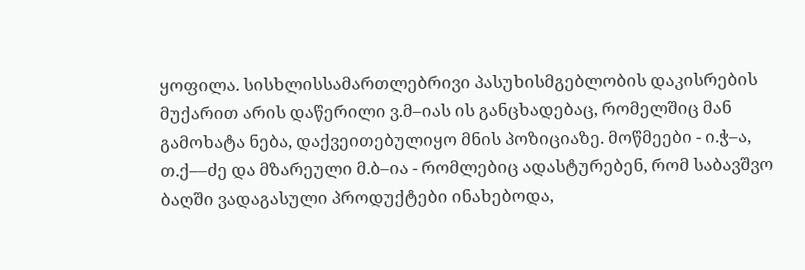ყოფილა. სისხლისსამართლებრივი პასუხისმგებლობის დაკისრების მუქარით არის დაწერილი ვ.მ–იას ის განცხადებაც, რომელშიც მან გამოხატა ნება, დაქვეითებულიყო მნის პოზიციაზე. მოწმეები - ი.ჭ–ა, თ.ქ––ძე და მზარეული მ.ბ–ია - რომლებიც ადასტურებენ, რომ საბავშვო ბაღში ვადაგასული პროდუქტები ინახებოდა,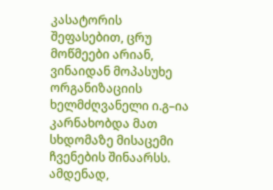კასატორის შეფასებით, ცრუ მოწმეები არიან, ვინაიდან მოპასუხე ორგანიზაციის ხელმძღვანელი ი.გ–ია კარნახობდა მათ სხდომაზე მისაცემი ჩვენების შინაარსს. ამდენად,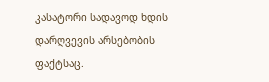კასატორი სადავოდ ხდის დარღვევის არსებობის ფაქტსაც.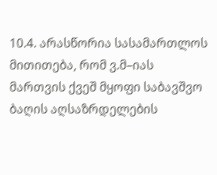10.4. არასწორია სასამართლოს მითითება, რომ ვ.მ–იას მართვის ქვეშ მყოფი საბავშვო ბაღის აღსაზრდელების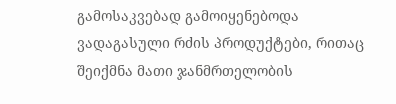გამოსაკვებად გამოიყენებოდა ვადაგასული რძის პროდუქტები, რითაც შეიქმნა მათი ჯანმრთელობის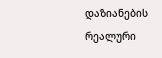დაზიანების რეალური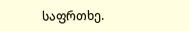საფრთხე.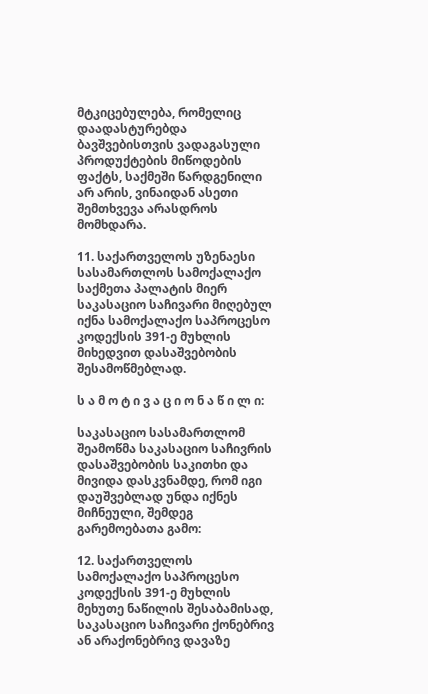მტკიცებულება, რომელიც დაადასტურებდა ბავშვებისთვის ვადაგასული პროდუქტების მიწოდების ფაქტს, საქმეში წარდგენილი არ არის, ვინაიდან ასეთი შემთხვევა არასდროს მომხდარა.

11. საქართველოს უზენაესი სასამართლოს სამოქალაქო საქმეთა პალატის მიერ საკასაციო საჩივარი მიღებულ იქნა სამოქალაქო საპროცესო კოდექსის 391-ე მუხლის მიხედვით დასაშვებობის შესამოწმებლად.

ს ა მ ო ტ ი ვ ა ც ი ო ნ ა წ ი ლ ი:

საკასაციო სასამართლომ შეამოწმა საკასაციო საჩივრის დასაშვებობის საკითხი და მივიდა დასკვნამდე, რომ იგი დაუშვებლად უნდა იქნეს მიჩნეული, შემდეგ გარემოებათა გამო:

12. საქართველოს სამოქალაქო საპროცესო კოდექსის 391-ე მუხლის მეხუთე ნაწილის შესაბამისად, საკასაციო საჩივარი ქონებრივ ან არაქონებრივ დავაზე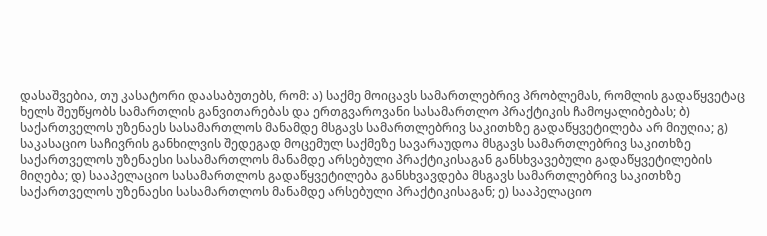დასაშვებია, თუ კასატორი დაასაბუთებს, რომ: ა) საქმე მოიცავს სამართლებრივ პრობლემას, რომლის გადაწყვეტაც ხელს შეუწყობს სამართლის განვითარებას და ერთგვაროვანი სასამართლო პრაქტიკის ჩამოყალიბებას; ბ) საქართველოს უზენაეს სასამართლოს მანამდე მსგავს სამართლებრივ საკითხზე გადაწყვეტილება არ მიუღია; გ) საკასაციო საჩივრის განხილვის შედეგად მოცემულ საქმეზე სავარაუდოა მსგავს სამართლებრივ საკითხზე საქართველოს უზენაესი სასამართლოს მანამდე არსებული პრაქტიკისაგან განსხვავებული გადაწყვეტილების მიღება; დ) სააპელაციო სასამართლოს გადაწყვეტილება განსხვავდება მსგავს სამართლებრივ საკითხზე საქართველოს უზენაესი სასამართლოს მანამდე არსებული პრაქტიკისაგან; ე) სააპელაციო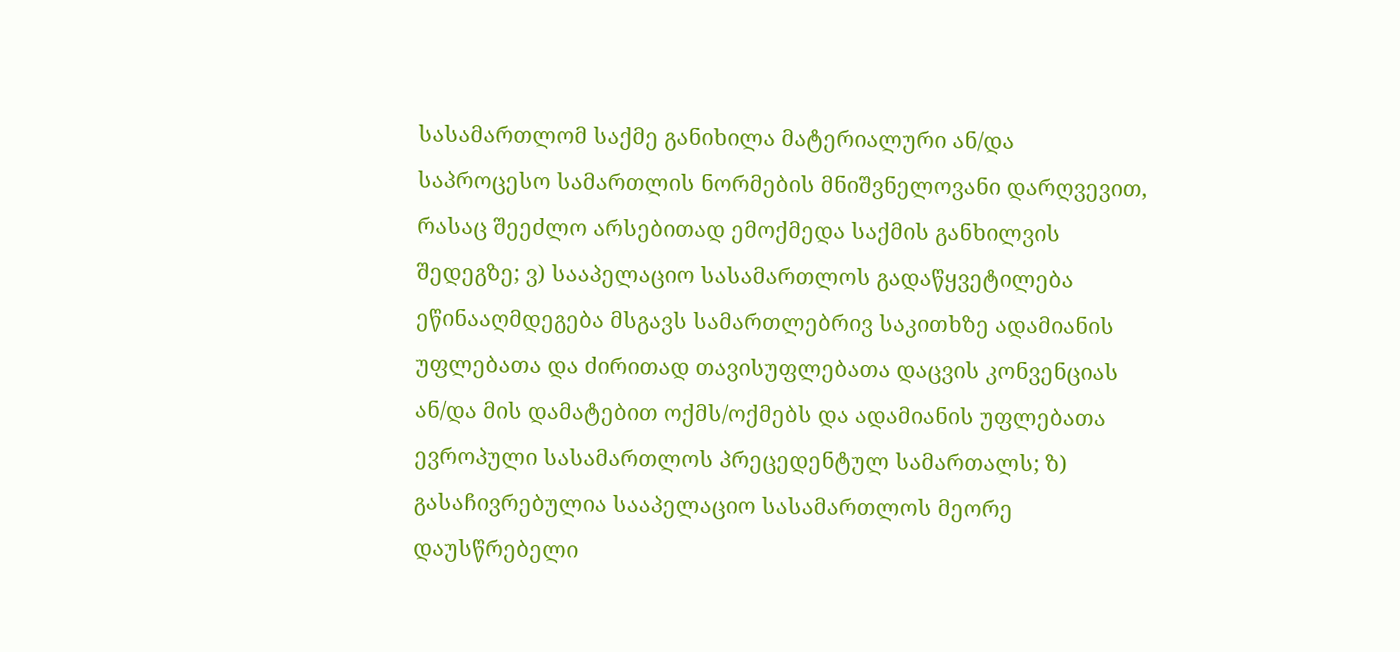სასამართლომ საქმე განიხილა მატერიალური ან/და საპროცესო სამართლის ნორმების მნიშვნელოვანი დარღვევით, რასაც შეეძლო არსებითად ემოქმედა საქმის განხილვის შედეგზე; ვ) სააპელაციო სასამართლოს გადაწყვეტილება ეწინააღმდეგება მსგავს სამართლებრივ საკითხზე ადამიანის უფლებათა და ძირითად თავისუფლებათა დაცვის კონვენციას ან/და მის დამატებით ოქმს/ოქმებს და ადამიანის უფლებათა ევროპული სასამართლოს პრეცედენტულ სამართალს; ზ) გასაჩივრებულია სააპელაციო სასამართლოს მეორე დაუსწრებელი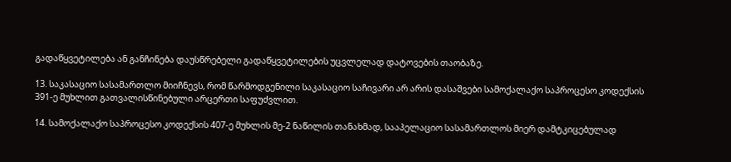გადაწყვეტილება ან განჩინება დაუსწრებელი გადაწყვეტილების უცვლელად დატოვების თაობაზე.

13. საკასაციო სასამართლო მიიჩნევს, რომ წარმოდგენილი საკასაციო საჩივარი არ არის დასაშვები სამოქალაქო საპროცესო კოდექსის 391-ე მუხლით გათვალისწინებული არცერთი საფუძვლით.

14. სამოქალაქო საპროცესო კოდექსის 407-ე მუხლის მე-2 ნაწილის თანახმად, სააპელაციო სასამართლოს მიერ დამტკიცებულად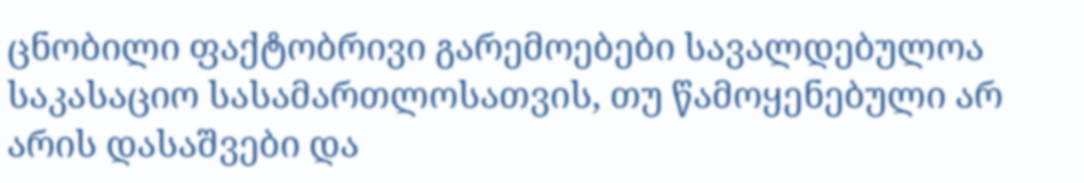ცნობილი ფაქტობრივი გარემოებები სავალდებულოა საკასაციო სასამართლოსათვის, თუ წამოყენებული არ არის დასაშვები და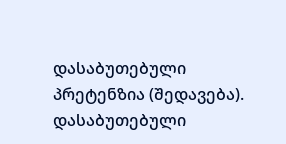დასაბუთებული პრეტენზია (შედავება). დასაბუთებული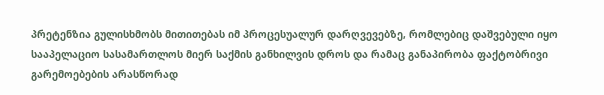პრეტენზია გულისხმობს მითითებას იმ პროცესუალურ დარღვევებზე, რომლებიც დაშვებული იყო სააპელაციო სასამართლოს მიერ საქმის განხილვის დროს და რამაც განაპირობა ფაქტობრივი გარემოებების არასწორად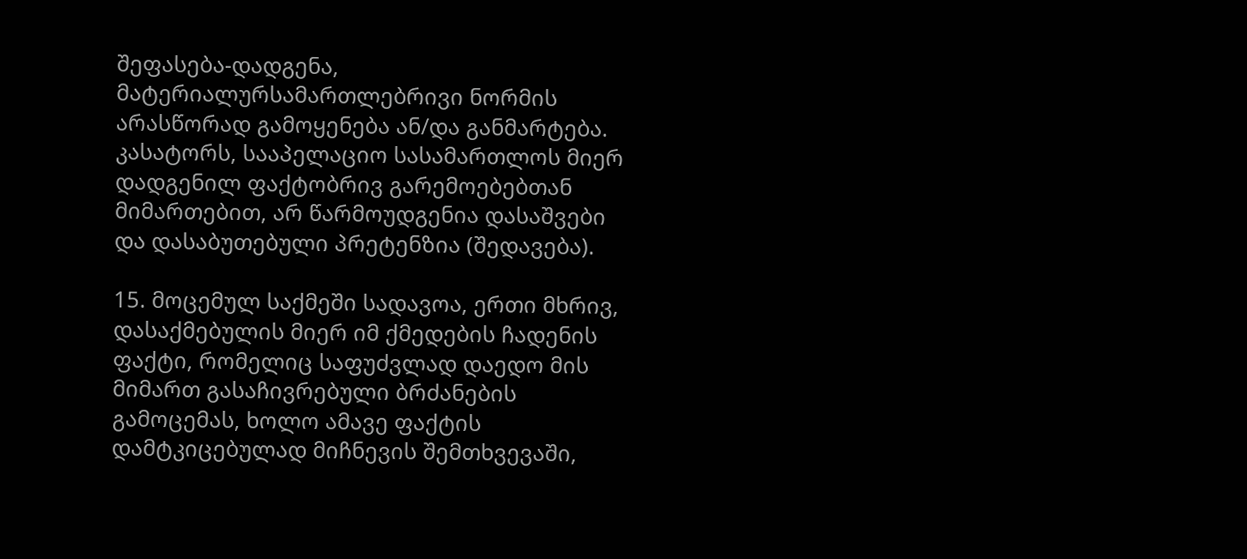შეფასება-დადგენა, მატერიალურსამართლებრივი ნორმის არასწორად გამოყენება ან/და განმარტება. კასატორს, სააპელაციო სასამართლოს მიერ დადგენილ ფაქტობრივ გარემოებებთან მიმართებით, არ წარმოუდგენია დასაშვები და დასაბუთებული პრეტენზია (შედავება).

15. მოცემულ საქმეში სადავოა, ერთი მხრივ, დასაქმებულის მიერ იმ ქმედების ჩადენის ფაქტი, რომელიც საფუძვლად დაედო მის მიმართ გასაჩივრებული ბრძანების გამოცემას, ხოლო ამავე ფაქტის დამტკიცებულად მიჩნევის შემთხვევაში,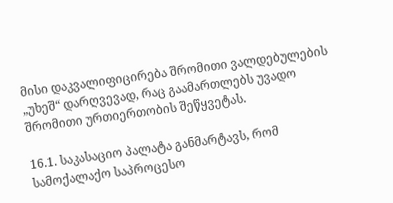მისი დაკვალიფიცირება შრომითი ვალდებულების „უხეშ“ დარღვევად, რაც გაამართლებს უვადო შრომითი ურთიერთობის შეწყვეტას.

16.1. საკასაციო პალატა განმარტავს, რომ სამოქალაქო საპროცესო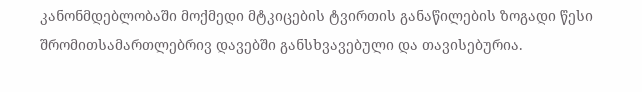კანონმდებლობაში მოქმედი მტკიცების ტვირთის განაწილების ზოგადი წესი შრომითსამართლებრივ დავებში განსხვავებული და თავისებურია.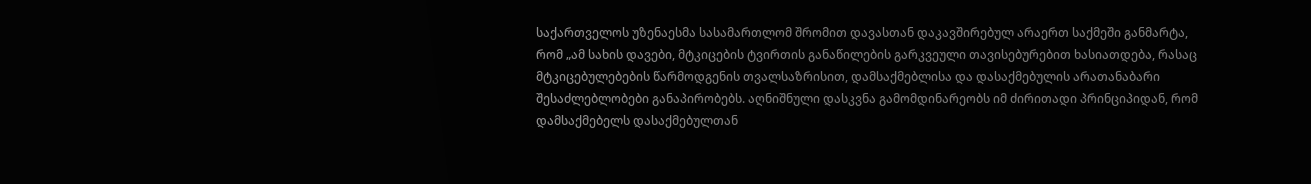საქართველოს უზენაესმა სასამართლომ შრომით დავასთან დაკავშირებულ არაერთ საქმეში განმარტა, რომ „ამ სახის დავები, მტკიცების ტვირთის განაწილების გარკვეული თავისებურებით ხასიათდება, რასაც მტკიცებულებების წარმოდგენის თვალსაზრისით, დამსაქმებლისა და დასაქმებულის არათანაბარი შესაძლებლობები განაპირობებს. აღნიშნული დასკვნა გამომდინარეობს იმ ძირითადი პრინციპიდან, რომ დამსაქმებელს დასაქმებულთან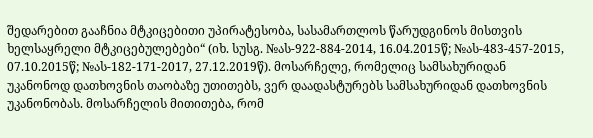შედარებით გააჩნია მტკიცებითი უპირატესობა, სასამართლოს წარუდგინოს მისთვის ხელსაყრელი მტკიცებულებები“ (იხ. სუსგ. №ას-922-884-2014, 16.04.2015წ; №ას-483-457-2015, 07.10.2015წ; №ას-182-171-2017, 27.12.2019წ). მოსარჩელე, რომელიც სამსახურიდან უკანონოდ დათხოვნის თაობაზე უთითებს, ვერ დაადასტურებს სამსახურიდან დათხოვნის უკანონობას. მოსარჩელის მითითება, რომ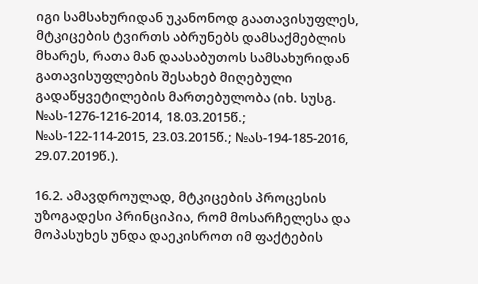იგი სამსახურიდან უკანონოდ გაათავისუფლეს, მტკიცების ტვირთს აბრუნებს დამსაქმებლის მხარეს, რათა მან დაასაბუთოს სამსახურიდან გათავისუფლების შესახებ მიღებული გადაწყვეტილების მართებულობა (იხ. სუსგ. №ას-1276-1216-2014, 18.03.2015წ.; №ას-122-114-2015, 23.03.2015წ.; №ას-194-185-2016, 29.07.2019წ.).

16.2. ამავდროულად, მტკიცების პროცესის უზოგადესი პრინციპია, რომ მოსარჩელესა და მოპასუხეს უნდა დაეკისროთ იმ ფაქტების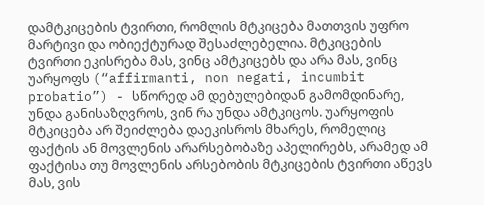დამტკიცების ტვირთი, რომლის მტკიცება მათთვის უფრო მარტივი და ობიექტურად შესაძლებელია. მტკიცების ტვირთი ეკისრება მას, ვინც ამტკიცებს და არა მას, ვინც უარყოფს (“affirmanti, non negati, incumbit probatio”) - სწორედ ამ დებულებიდან გამომდინარე, უნდა განისაზღვროს, ვინ რა უნდა ამტკიცოს. უარყოფის მტკიცება არ შეიძლება დაეკისროს მხარეს, რომელიც ფაქტის ან მოვლენის არარსებობაზე აპელირებს, არამედ ამ ფაქტისა თუ მოვლენის არსებობის მტკიცების ტვირთი აწევს მას, ვის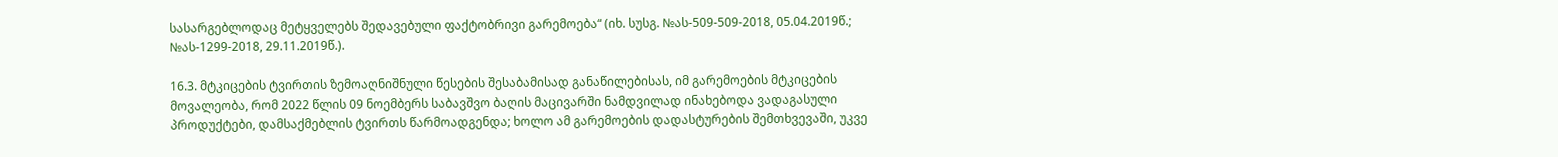სასარგებლოდაც მეტყველებს შედავებული ფაქტობრივი გარემოება“ (იხ. სუსგ. №ას-509-509-2018, 05.04.2019წ.; №ას-1299-2018, 29.11.2019წ.).

16.3. მტკიცების ტვირთის ზემოაღნიშნული წესების შესაბამისად განაწილებისას, იმ გარემოების მტკიცების მოვალეობა, რომ 2022 წლის 09 ნოემბერს საბავშვო ბაღის მაცივარში ნამდვილად ინახებოდა ვადაგასული პროდუქტები, დამსაქმებლის ტვირთს წარმოადგენდა; ხოლო ამ გარემოების დადასტურების შემთხვევაში, უკვე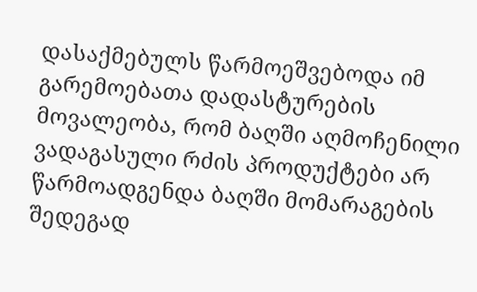დასაქმებულს წარმოეშვებოდა იმ გარემოებათა დადასტურების მოვალეობა, რომ ბაღში აღმოჩენილი ვადაგასული რძის პროდუქტები არ წარმოადგენდა ბაღში მომარაგების შედეგად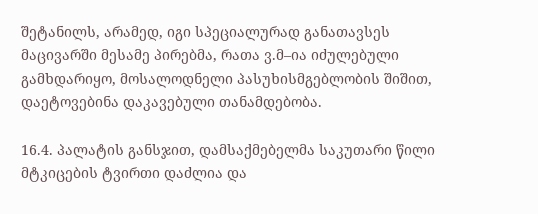შეტანილს, არამედ, იგი სპეციალურად განათავსეს მაცივარში მესამე პირებმა, რათა ვ.მ–ია იძულებული გამხდარიყო, მოსალოდნელი პასუხისმგებლობის შიშით, დაეტოვებინა დაკავებული თანამდებობა.

16.4. პალატის განსჯით, დამსაქმებელმა საკუთარი წილი მტკიცების ტვირთი დაძლია და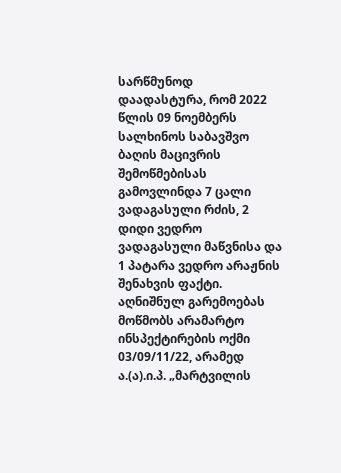სარწმუნოდ დაადასტურა, რომ 2022 წლის 09 ნოემბერს სალხინოს საბავშვო ბაღის მაცივრის შემოწმებისას გამოვლინდა 7 ცალი ვადაგასული რძის, 2 დიდი ვედრო ვადაგასული მაწვნისა და 1 პატარა ვედრო არაჟნის შენახვის ფაქტი. აღნიშნულ გარემოებას მოწმობს არამარტო ინსპექტირების ოქმი 03/09/11/22, არამედ ა.(ა).ი.პ. „მარტვილის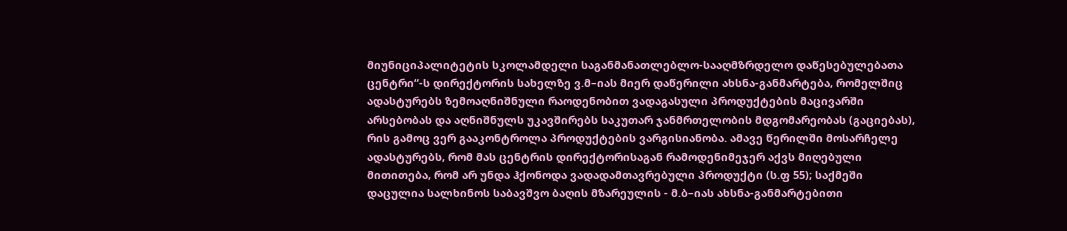მიუნიციპალიტეტის სკოლამდელი საგანმანათლებლო-სააღმზრდელო დაწესებულებათა ცენტრი“-ს დირექტორის სახელზე ვ.მ–იას მიერ დაწერილი ახსნა-განმარტება, რომელშიც ადასტურებს ზემოაღნიშნული რაოდენობით ვადაგასული პროდუქტების მაცივარში არსებობას და აღნიშნულს უკავშირებს საკუთარ ჯანმრთელობის მდგომარეობას (გაციებას), რის გამოც ვერ გააკონტროლა პროდუქტების ვარგისიანობა. ამავე წერილში მოსარჩელე ადასტურებს, რომ მას ცენტრის დირექტორისაგან რამოდენიმეჯერ აქვს მიღებული მითითება, რომ არ უნდა ჰქონოდა ვადადამთავრებული პროდუქტი (ს.ფ 55); საქმეში დაცულია სალხინოს საბავშვო ბაღის მზარეულის - მ.ბ–იას ახსნა-განმარტებითი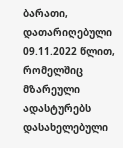ბარათი, დათარიღებული 09.11.2022 წლით, რომელშიც მზარეული ადასტურებს დასახელებული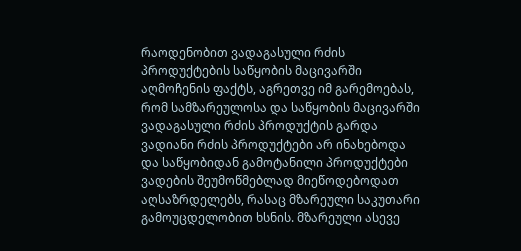რაოდენობით ვადაგასული რძის პროდუქტების საწყობის მაცივარში აღმოჩენის ფაქტს, აგრეთვე იმ გარემოებას, რომ სამზარეულოსა და საწყობის მაცივარში ვადაგასული რძის პროდუქტის გარდა ვადიანი რძის პროდუქტები არ ინახებოდა და საწყობიდან გამოტანილი პროდუქტები ვადების შეუმოწმებლად მიეწოდებოდათ აღსაზრდელებს, რასაც მზარეული საკუთარი გამოუცდელობით ხსნის. მზარეული ასევე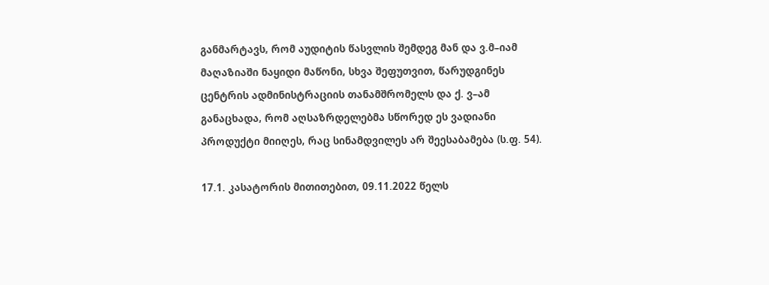განმარტავს, რომ აუდიტის წასვლის შემდეგ მან და ვ.მ–იამ მაღაზიაში ნაყიდი მაწონი, სხვა შეფუთვით, წარუდგინეს ცენტრის ადმინისტრაციის თანამშრომელს და ქ. ვ–ამ განაცხადა, რომ აღსაზრდელებმა სწორედ ეს ვადიანი პროდუქტი მიიღეს, რაც სინამდვილეს არ შეესაბამება (ს.ფ. 54).

17.1. კასატორის მითითებით, 09.11.2022 წელს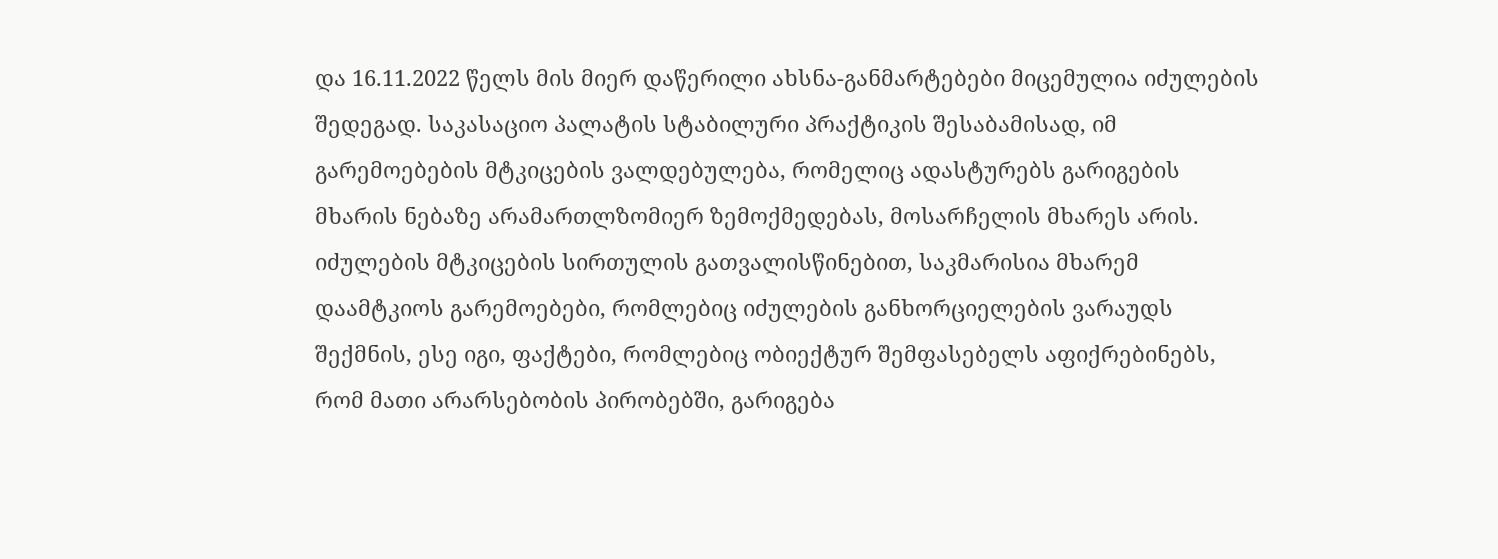და 16.11.2022 წელს მის მიერ დაწერილი ახსნა-განმარტებები მიცემულია იძულების შედეგად. საკასაციო პალატის სტაბილური პრაქტიკის შესაბამისად, იმ გარემოებების მტკიცების ვალდებულება, რომელიც ადასტურებს გარიგების მხარის ნებაზე არამართლზომიერ ზემოქმედებას, მოსარჩელის მხარეს არის. იძულების მტკიცების სირთულის გათვალისწინებით, საკმარისია მხარემ დაამტკიოს გარემოებები, რომლებიც იძულების განხორციელების ვარაუდს შექმნის, ესე იგი, ფაქტები, რომლებიც ობიექტურ შემფასებელს აფიქრებინებს, რომ მათი არარსებობის პირობებში, გარიგება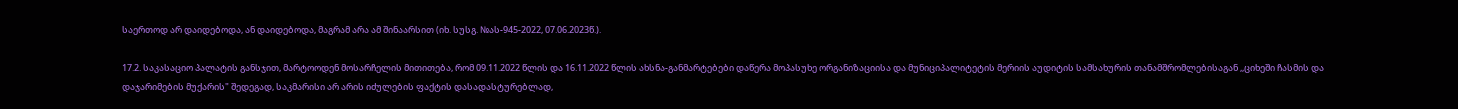საერთოდ არ დაიდებოდა, ან დაიდებოდა, მაგრამ არა ამ შინაარსით (იხ. სუსგ. №ას-945-2022, 07.06.2023წ.).

17.2. საკასაციო პალატის განსჯით, მარტოოდენ მოსარჩელის მითითება, რომ 09.11.2022 წლის და 16.11.2022 წლის ახსნა-განმარტებები დაწერა მოპასუხე ორგანიზაციისა და მუნიციპალიტეტის მერიის აუდიტის სამსახურის თანამშრომლებისაგან ,,ციხეში ჩასმის და დაჯარიმების მუქარის" შედეგად, საკმარისი არ არის იძულების ფაქტის დასადასტურებლად,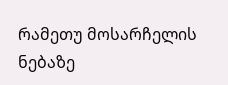რამეთუ მოსარჩელის ნებაზე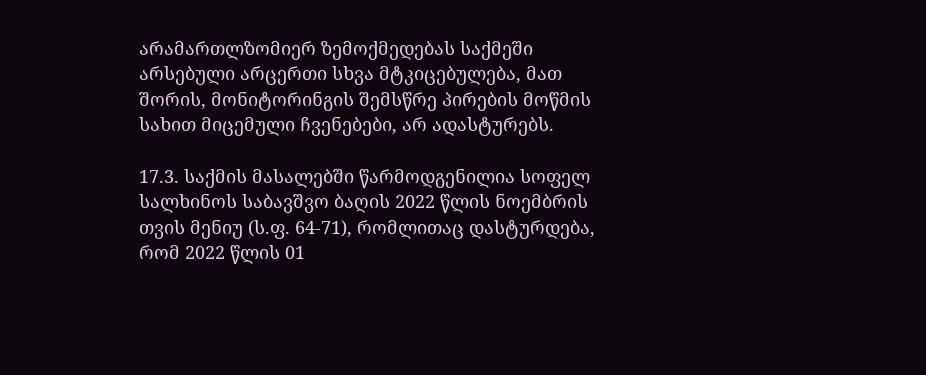არამართლზომიერ ზემოქმედებას საქმეში არსებული არცერთი სხვა მტკიცებულება, მათ შორის, მონიტორინგის შემსწრე პირების მოწმის სახით მიცემული ჩვენებები, არ ადასტურებს.

17.3. საქმის მასალებში წარმოდგენილია სოფელ სალხინოს საბავშვო ბაღის 2022 წლის ნოემბრის თვის მენიუ (ს.ფ. 64-71), რომლითაც დასტურდება, რომ 2022 წლის 01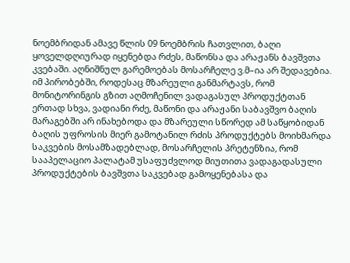ნოემბრიდან ამავე წლის 09 ნოემბრის ჩათვლით, ბაღი ყოველდღიურად იყენებდა რძეს, მაწონსა და არაჟანს ბავშვთა კვებაში. აღნიშნულ გარემოებას მოსარჩელე ვ.მ–ია არ შედავებია. იმ პირობებში, როდესაც მზარეული განმარტავს, რომ მონიტორინგის გზით აღმოჩენილ ვადაგასულ პროდუქტთან ერთად სხვა, ვადიანი რძე, მაწონი და არაჟანი საბავშვო ბაღის მარაგებში არ ინახებოდა და მზარეული სწორედ ამ საწყობიდან ბაღის უფროსის მიერ გამოტანილ რძის პროდუქტებს მოიხმარდა საკვების მოსამზადებლად, მოსარჩელის პრეტენზია, რომ სააპელაციო პალატამ უსაფუძვლოდ მიუთითა ვადაგადასული პროდუქტების ბავშვთა საკვებად გამოყენებასა და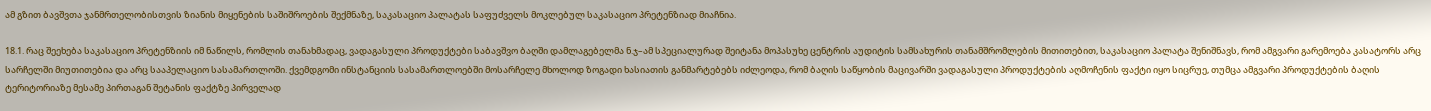ამ გზით ბავშვთა ჯანმრთელობისთვის ზიანის მიყენების საშიშროების შექმნაზე, საკასაციო პალატას საფუძველს მოკლებულ საკასაციო პრეტენზიად მიაჩნია.

18.1. რაც შეეხება საკასაციო პრეტენზიის იმ ნაწილს, რომლის თანახმადაც, ვადაგასული პროდუქტები საბავშვო ბაღში დამლაგებელმა ნ.ჯ–ამ სპეციალურად შეიტანა მოპასუხე ცენტრის აუდიტის სამსახურის თანამშრომლების მითითებით, საკასაციო პალატა შენიშნავს, რომ ამგვარი გარემოება კასატორს არც სარჩელში მიუთითებია და არც სააპელაციო სასამართლოში. ქვემდგომი ინსტანციის სასამართლოებში მოსარჩელე მხოლოდ ზოგადი ხასიათის განმარტებებს იძლეოდა, რომ ბაღის საწყობის მაცივარში ვადაგასული პროდუქტების აღმოჩენის ფაქტი იყო სიცრუე, თუმცა ამგვარი პროდუქტების ბაღის ტერიტორიაზე მესამე პირთაგან შეტანის ფაქტზე პირველად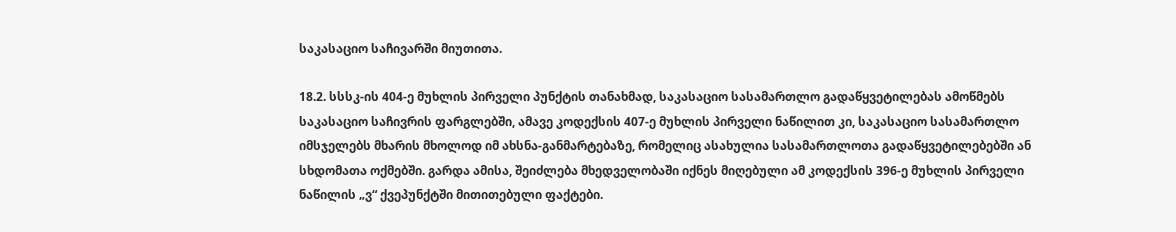საკასაციო საჩივარში მიუთითა.

18.2. სსსკ-ის 404-ე მუხლის პირველი პუნქტის თანახმად, საკასაციო სასამართლო გადაწყვეტილებას ამოწმებს საკასაციო საჩივრის ფარგლებში, ამავე კოდექსის 407-ე მუხლის პირველი ნაწილით კი, საკასაციო სასამართლო იმსჯელებს მხარის მხოლოდ იმ ახსნა-განმარტებაზე, რომელიც ასახულია სასამართლოთა გადაწყვეტილებებში ან სხდომათა ოქმებში. გარდა ამისა, შეიძლება მხედველობაში იქნეს მიღებული ამ კოდექსის 396-ე მუხლის პირველი ნაწილის „ვ“ ქვეპუნქტში მითითებული ფაქტები.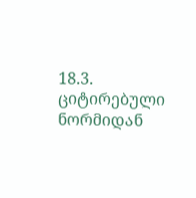18.3. ციტირებული ნორმიდან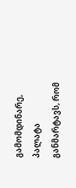გამომდინარე, პალატა განმარტავს, რომ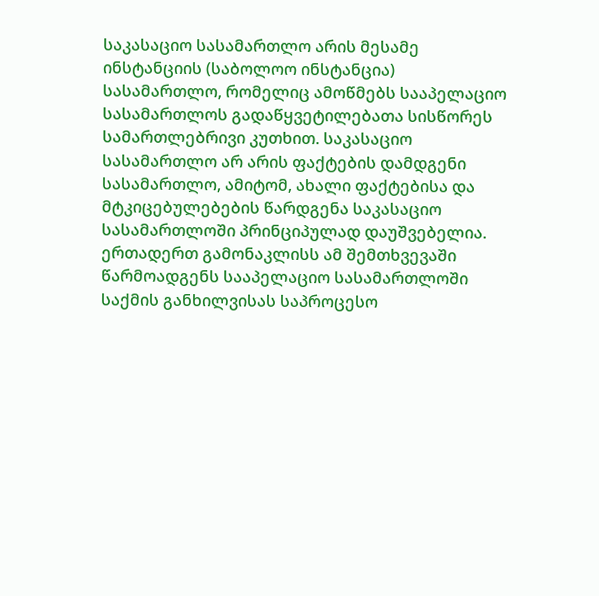საკასაციო სასამართლო არის მესამე ინსტანციის (საბოლოო ინსტანცია) სასამართლო, რომელიც ამოწმებს სააპელაციო სასამართლოს გადაწყვეტილებათა სისწორეს სამართლებრივი კუთხით. საკასაციო სასამართლო არ არის ფაქტების დამდგენი სასამართლო, ამიტომ, ახალი ფაქტებისა და მტკიცებულებების წარდგენა საკასაციო სასამართლოში პრინციპულად დაუშვებელია. ერთადერთ გამონაკლისს ამ შემთხვევაში წარმოადგენს სააპელაციო სასამართლოში საქმის განხილვისას საპროცესო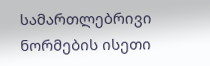სამართლებრივი ნორმების ისეთი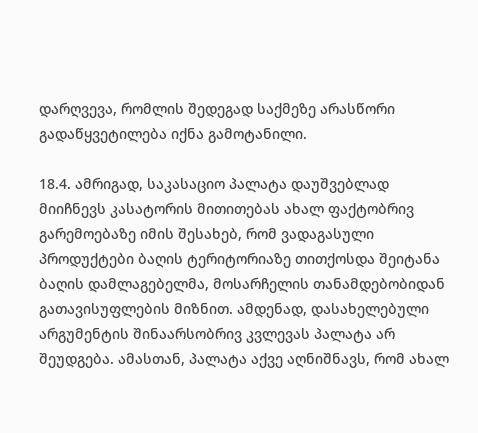დარღვევა, რომლის შედეგად საქმეზე არასწორი გადაწყვეტილება იქნა გამოტანილი.

18.4. ამრიგად, საკასაციო პალატა დაუშვებლად მიიჩნევს კასატორის მითითებას ახალ ფაქტობრივ გარემოებაზე იმის შესახებ, რომ ვადაგასული პროდუქტები ბაღის ტერიტორიაზე თითქოსდა შეიტანა ბაღის დამლაგებელმა, მოსარჩელის თანამდებობიდან გათავისუფლების მიზნით. ამდენად, დასახელებული არგუმენტის შინაარსობრივ კვლევას პალატა არ შეუდგება. ამასთან, პალატა აქვე აღნიშნავს, რომ ახალ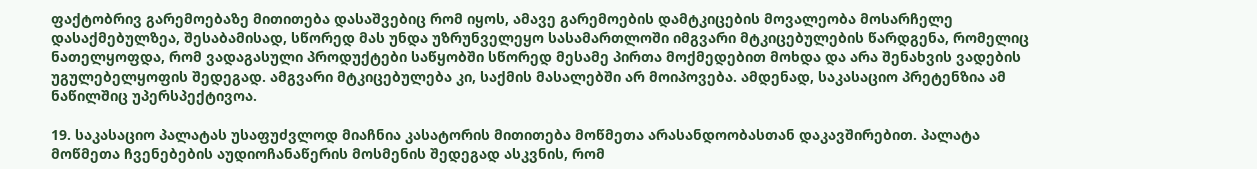ფაქტობრივ გარემოებაზე მითითება დასაშვებიც რომ იყოს, ამავე გარემოების დამტკიცების მოვალეობა მოსარჩელე დასაქმებულზეა, შესაბამისად, სწორედ მას უნდა უზრუნველეყო სასამართლოში იმგვარი მტკიცებულების წარდგენა, რომელიც ნათელყოფდა, რომ ვადაგასული პროდუქტები საწყობში სწორედ მესამე პირთა მოქმედებით მოხდა და არა შენახვის ვადების უგულებელყოფის შედეგად. ამგვარი მტკიცებულება კი, საქმის მასალებში არ მოიპოვება. ამდენად, საკასაციო პრეტენზია ამ ნაწილშიც უპერსპექტივოა.

19. საკასაციო პალატას უსაფუძვლოდ მიაჩნია კასატორის მითითება მოწმეთა არასანდოობასთან დაკავშირებით. პალატა მოწმეთა ჩვენებების აუდიოჩანაწერის მოსმენის შედეგად ასკვნის, რომ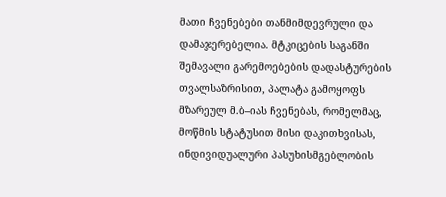მათი ჩვენებები თანმიმდევრული და დამაჯერებელია. მტკიცების საგანში შემავალი გარემოებების დადასტურების თვალსაზრისით, პალატა გამოყოფს მზარეულ მ.ბ–იას ჩვენებას, რომელმაც, მოწმის სტატუსით მისი დაკითხვისას, ინდივიდუალური პასუხისმგებლობის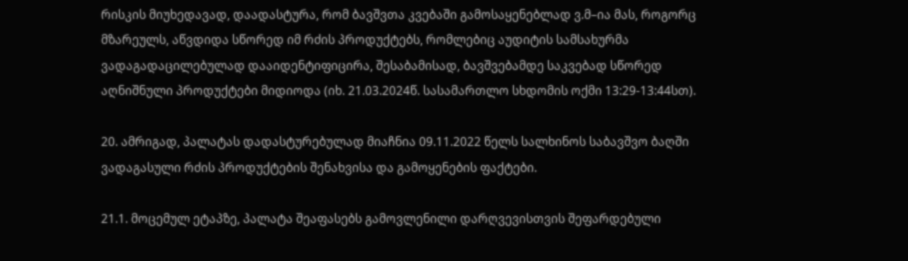რისკის მიუხედავად, დაადასტურა, რომ ბავშვთა კვებაში გამოსაყენებლად ვ.მ–ია მას, როგორც მზარეულს, აწვდიდა სწორედ იმ რძის პროდუქტებს, რომლებიც აუდიტის სამსახურმა ვადაგადაცილებულად დააიდენტიფიცირა, შესაბამისად, ბავშვებამდე საკვებად სწორედ აღნიშნული პროდუქტები მიდიოდა (იხ. 21.03.2024წ. სასამართლო სხდომის ოქმი 13:29-13:44სთ).

20. ამრიგად, პალატას დადასტურებულად მიაჩნია 09.11.2022 წელს სალხინოს საბავშვო ბაღში ვადაგასული რძის პროდუქტების შენახვისა და გამოყენების ფაქტები.

21.1. მოცემულ ეტაპზე, პალატა შეაფასებს გამოვლენილი დარღვევისთვის შეფარდებული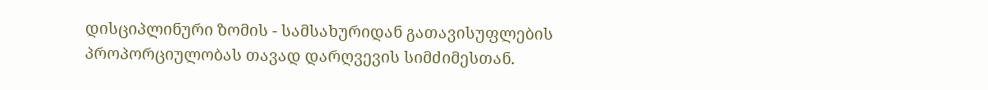დისციპლინური ზომის - სამსახურიდან გათავისუფლების პროპორციულობას თავად დარღვევის სიმძიმესთან.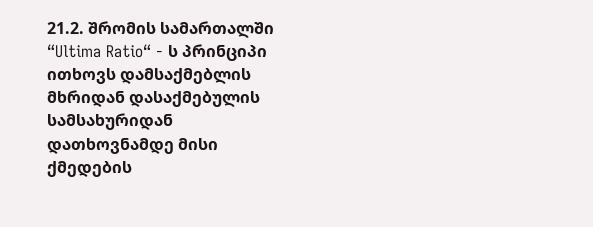21.2. შრომის სამართალში “Ultima Ratio“ - ს პრინციპი ითხოვს დამსაქმებლის მხრიდან დასაქმებულის სამსახურიდან დათხოვნამდე მისი ქმედების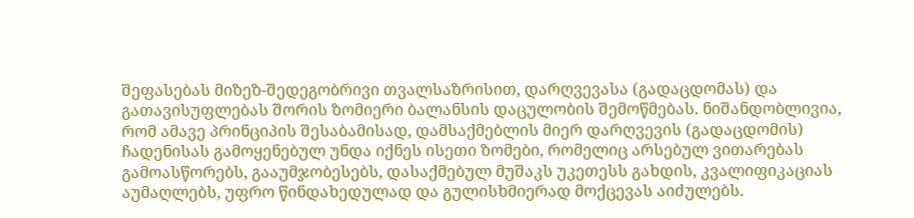შეფასებას მიზეზ-შედეგობრივი თვალსაზრისით, დარღვევასა (გადაცდომას) და გათავისუფლებას შორის ზომიერი ბალანსის დაცულობის შემოწმებას. ნიშანდობლივია, რომ ამავე პრინციპის შესაბამისად, დამსაქმებლის მიერ დარღვევის (გადაცდომის) ჩადენისას გამოყენებულ უნდა იქნეს ისეთი ზომები, რომელიც არსებულ ვითარებას გამოასწორებს, გააუმჯობესებს, დასაქმებულ მუშაკს უკეთესს გახდის, კვალიფიკაციას აუმაღლებს, უფრო წინდახედულად და გულისხმიერად მოქცევას აიძულებს.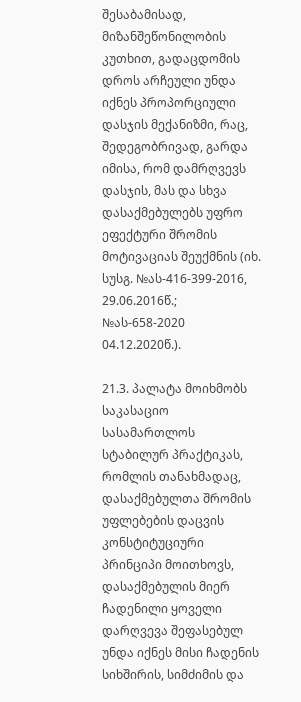შესაბამისად, მიზანშეწონილობის კუთხით, გადაცდომის დროს არჩეული უნდა იქნეს პროპორციული დასჯის მექანიზმი, რაც, შედეგობრივად, გარდა იმისა, რომ დამრღვევს დასჯის, მას და სხვა დასაქმებულებს უფრო ეფექტური შრომის მოტივაციას შეუქმნის (იხ. სუსგ. №ას-416-399-2016, 29.06.2016წ.; №ას-658-2020 04.12.2020წ.).

21.3. პალატა მოიხმობს საკასაციო სასამართლოს სტაბილურ პრაქტიკას, რომლის თანახმადაც, დასაქმებულთა შრომის უფლებების დაცვის კონსტიტუციური პრინციპი მოითხოვს, დასაქმებულის მიერ ჩადენილი ყოველი დარღვევა შეფასებულ უნდა იქნეს მისი ჩადენის სიხშირის, სიმძიმის და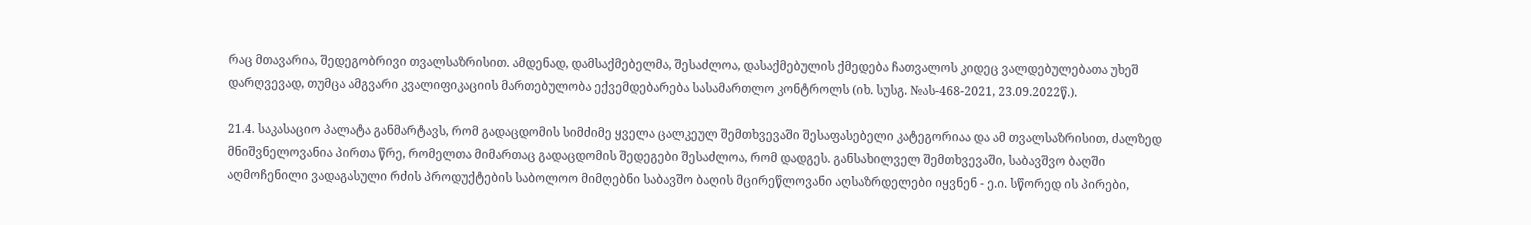რაც მთავარია, შედეგობრივი თვალსაზრისით. ამდენად, დამსაქმებელმა, შესაძლოა, დასაქმებულის ქმედება ჩათვალოს კიდეც ვალდებულებათა უხეშ დარღვევად, თუმცა ამგვარი კვალიფიკაციის მართებულობა ექვემდებარება სასამართლო კონტროლს (იხ. სუსგ. №ას-468-2021, 23.09.2022წ.).

21.4. საკასაციო პალატა განმარტავს, რომ გადაცდომის სიმძიმე ყველა ცალკეულ შემთხვევაში შესაფასებელი კატეგორიაა და ამ თვალსაზრისით, ძალზედ მნიშვნელოვანია პირთა წრე, რომელთა მიმართაც გადაცდომის შედეგები შესაძლოა, რომ დადგეს. განსახილველ შემთხვევაში, საბავშვო ბაღში აღმოჩენილი ვადაგასული რძის პროდუქტების საბოლოო მიმღებნი საბავშო ბაღის მცირეწლოვანი აღსაზრდელები იყვნენ - ე.ი. სწორედ ის პირები,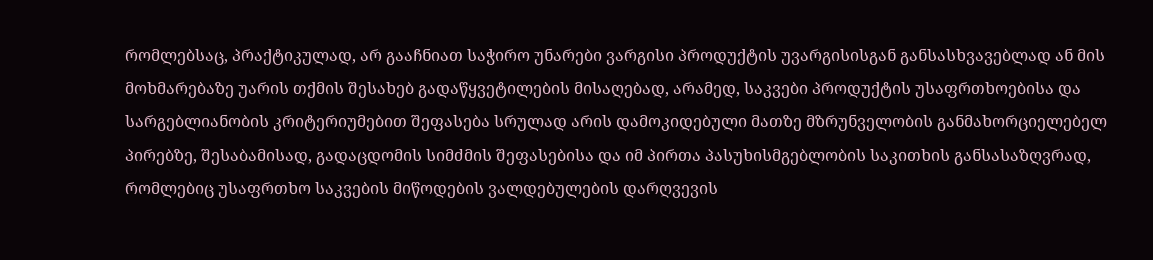რომლებსაც, პრაქტიკულად, არ გააჩნიათ საჭირო უნარები ვარგისი პროდუქტის უვარგისისგან განსასხვავებლად ან მის მოხმარებაზე უარის თქმის შესახებ გადაწყვეტილების მისაღებად, არამედ, საკვები პროდუქტის უსაფრთხოებისა და სარგებლიანობის კრიტერიუმებით შეფასება სრულად არის დამოკიდებული მათზე მზრუნველობის განმახორციელებელ პირებზე, შესაბამისად, გადაცდომის სიმძმის შეფასებისა და იმ პირთა პასუხისმგებლობის საკითხის განსასაზღვრად, რომლებიც უსაფრთხო საკვების მიწოდების ვალდებულების დარღვევის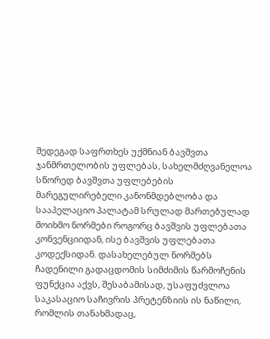შედეგად საფრთხეს უქმნიან ბავშვთა ჯანმრთელობის უფლებას, სახელმძღვანელოა სწორედ ბავშვთა უფლებების მარეგულირებელი კანონმდებლობა და სააპელაციო პალატამ სრულად მართებულად მოიხმო ნორმები როგორც ბავშვის უფლებათა კონვენციიდან, ისე ბავშვის უფლებათა კოდექსიდან. დასახელებულ ნორმებს ჩადენილი გადაცდომის სიმძიმის წარმოჩენის ფუნქცია აქვს, შესაბამისად, უსაფუძვლოა საკასაციო საჩივრის პრეტენზიის ის ნაწილი, რომლის თანახმადაც,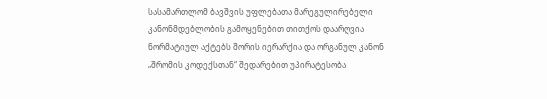სასამართლომ ბავშვის უფლებათა მარეგულირებელი კანონმდებლობის გამოყენებით თითქოს დაარღვია ნორმატიულ აქტებს შორის იერარქია და ორგანულ კანონ „შრომის კოდექსთან“ შედარებით უპირატესობა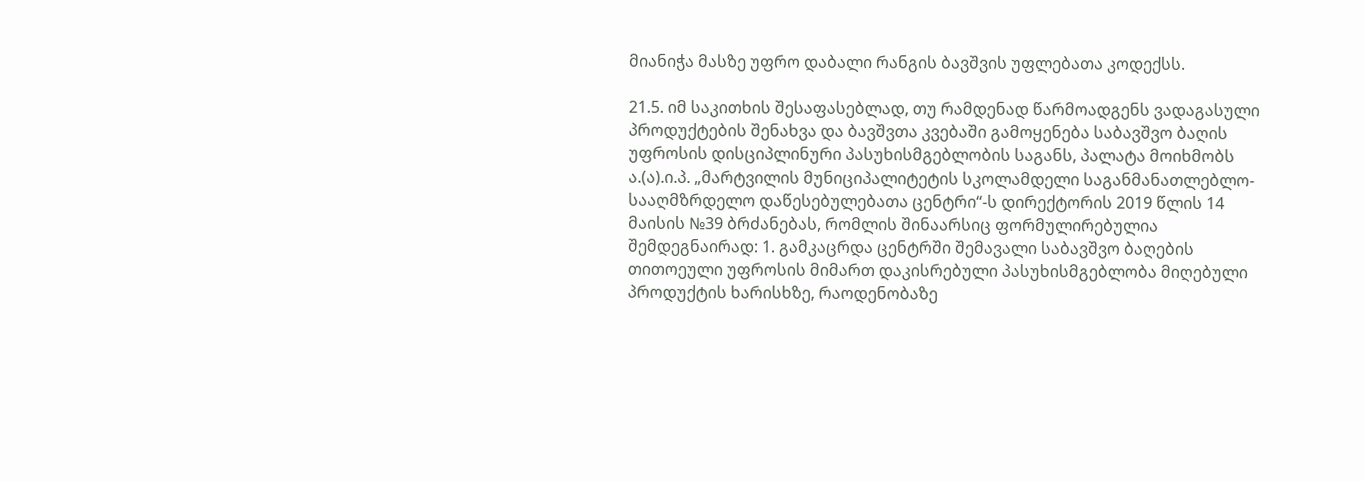მიანიჭა მასზე უფრო დაბალი რანგის ბავშვის უფლებათა კოდექსს.

21.5. იმ საკითხის შესაფასებლად, თუ რამდენად წარმოადგენს ვადაგასული პროდუქტების შენახვა და ბავშვთა კვებაში გამოყენება საბავშვო ბაღის უფროსის დისციპლინური პასუხისმგებლობის საგანს, პალატა მოიხმობს ა.(ა).ი.პ. „მარტვილის მუნიციპალიტეტის სკოლამდელი საგანმანათლებლო-სააღმზრდელო დაწესებულებათა ცენტრი“-ს დირექტორის 2019 წლის 14 მაისის №39 ბრძანებას, რომლის შინაარსიც ფორმულირებულია შემდეგნაირად: 1. გამკაცრდა ცენტრში შემავალი საბავშვო ბაღების თითოეული უფროსის მიმართ დაკისრებული პასუხისმგებლობა მიღებული პროდუქტის ხარისხზე, რაოდენობაზე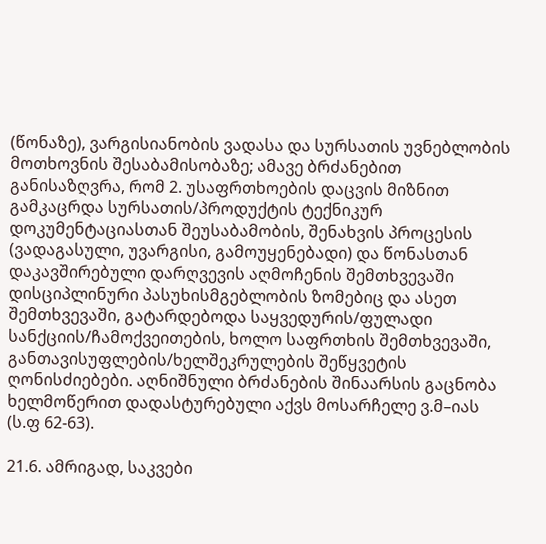(წონაზე), ვარგისიანობის ვადასა და სურსათის უვნებლობის მოთხოვნის შესაბამისობაზე; ამავე ბრძანებით განისაზღვრა, რომ 2. უსაფრთხოების დაცვის მიზნით გამკაცრდა სურსათის/პროდუქტის ტექნიკურ დოკუმენტაციასთან შეუსაბამობის, შენახვის პროცესის (ვადაგასული, უვარგისი, გამოუყენებადი) და წონასთან დაკავშირებული დარღვევის აღმოჩენის შემთხვევაში დისციპლინური პასუხისმგებლობის ზომებიც და ასეთ შემთხვევაში, გატარდებოდა საყვედურის/ფულადი სანქციის/ჩამოქვეითების, ხოლო საფრთხის შემთხვევაში, განთავისუფლების/ხელშეკრულების შეწყვეტის ღონისძიებები. აღნიშნული ბრძანების შინაარსის გაცნობა ხელმოწერით დადასტურებული აქვს მოსარჩელე ვ.მ–იას (ს.ფ 62-63).

21.6. ამრიგად, საკვები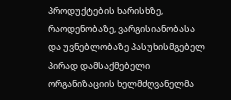პროდუქტების ხარისხზე, რაოდენობაზე, ვარგისიანობასა და უვნებლობაზე პასუხისმგებელ პირად დამსაქმებელი ორგანიზაციის ხელმძღვანელმა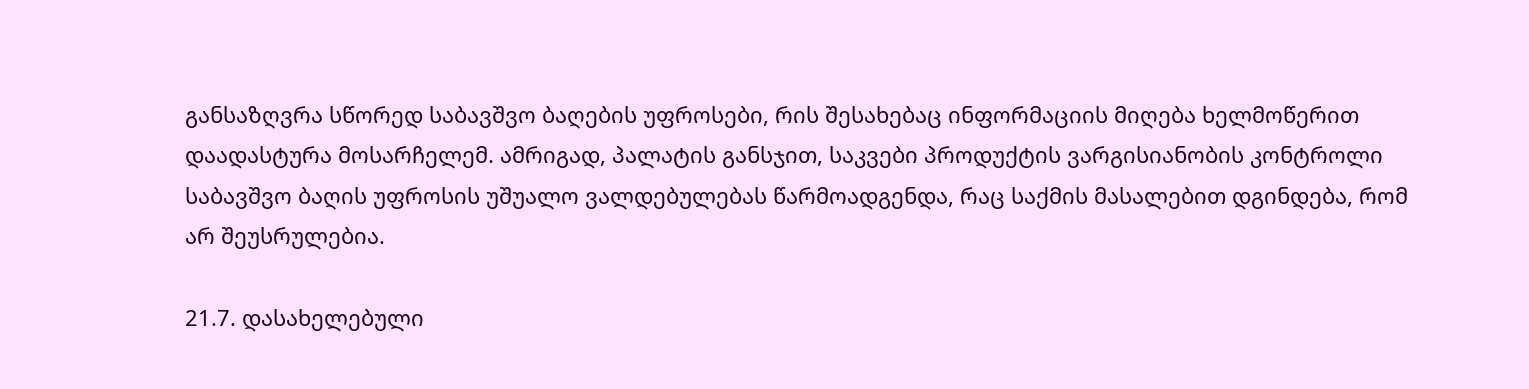განსაზღვრა სწორედ საბავშვო ბაღების უფროსები, რის შესახებაც ინფორმაციის მიღება ხელმოწერით დაადასტურა მოსარჩელემ. ამრიგად, პალატის განსჯით, საკვები პროდუქტის ვარგისიანობის კონტროლი საბავშვო ბაღის უფროსის უშუალო ვალდებულებას წარმოადგენდა, რაც საქმის მასალებით დგინდება, რომ არ შეუსრულებია.

21.7. დასახელებული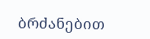ბრძანებით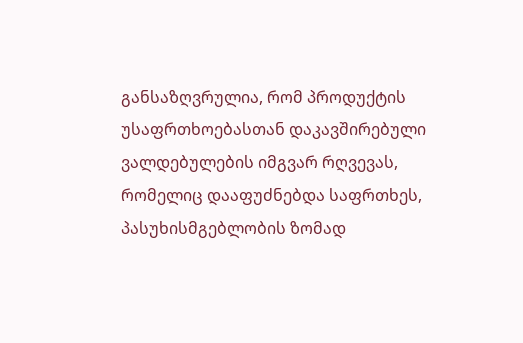განსაზღვრულია, რომ პროდუქტის უსაფრთხოებასთან დაკავშირებული ვალდებულების იმგვარ რღვევას, რომელიც დააფუძნებდა საფრთხეს, პასუხისმგებლობის ზომად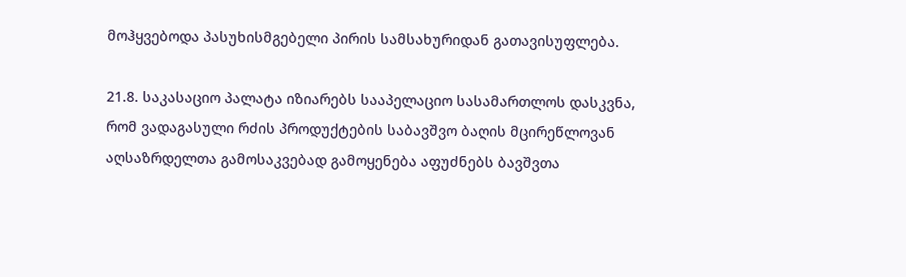მოჰყვებოდა პასუხისმგებელი პირის სამსახურიდან გათავისუფლება.

21.8. საკასაციო პალატა იზიარებს სააპელაციო სასამართლოს დასკვნა, რომ ვადაგასული რძის პროდუქტების საბავშვო ბაღის მცირეწლოვან აღსაზრდელთა გამოსაკვებად გამოყენება აფუძნებს ბავშვთა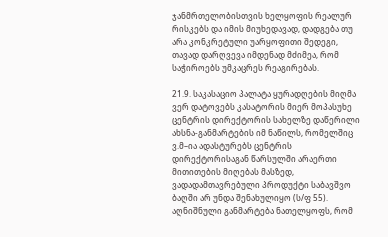ჯანმრთელობისთვის ხელყოფის რეალურ რისკებს და იმის მიუხედავად, დადგება თუ არა კონკრეტული უარყოფითი შედეგი, თავად დარღვევა იმდენად მძიმეა, რომ საჭიროებს უმკაცრეს რეაგირებას.

21.9. საკასაციო პალატა ყურადღების მიღმა ვერ დატოვებს კასატორის მიერ მოპასუხე ცენტრის დირექტორის სახელზე დაწერილი ახსნა-განმარტების იმ ნაწილს, რომელშიც ვ.მ–ია ადასტურებს ცენტრის დირექტორისაგან წარსულში არაერთი მითითების მიღებას მასზედ, ვადადამთავრებული პროდუქტი საბავშვო ბაღში არ უნდა შენახულიყო (ს/ფ 55). აღნიშნული განმარტება ნათელყოფს, რომ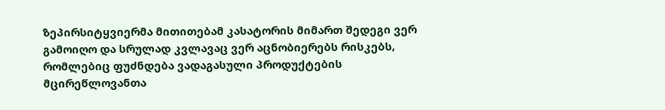ზეპირსიტყვიერმა მითითებამ კასატორის მიმართ შედეგი ვერ გამოიღო და სრულად კვლავაც ვერ აცნობიერებს რისკებს, რომლებიც ფუძნდება ვადაგასული პროდუქტების მცირეწლოვანთა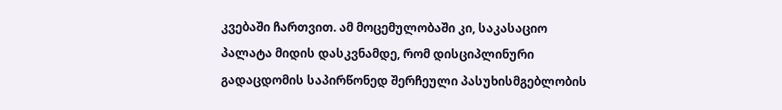კვებაში ჩართვით. ამ მოცემულობაში კი, საკასაციო პალატა მიდის დასკვნამდე, რომ დისციპლინური გადაცდომის საპირწონედ შერჩეული პასუხისმგებლობის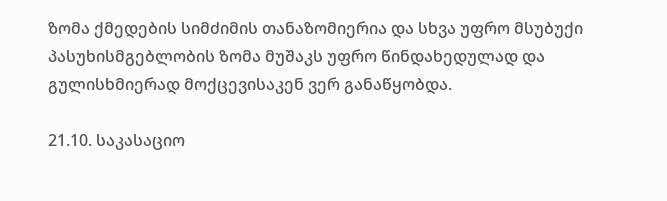ზომა ქმედების სიმძიმის თანაზომიერია და სხვა უფრო მსუბუქი პასუხისმგებლობის ზომა მუშაკს უფრო წინდახედულად და გულისხმიერად მოქცევისაკენ ვერ განაწყობდა.

21.10. საკასაციო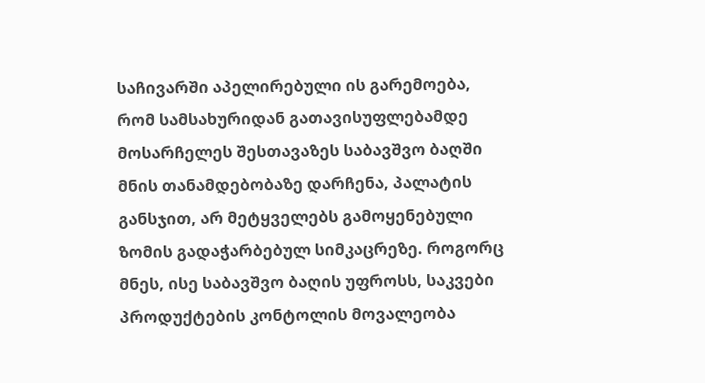საჩივარში აპელირებული ის გარემოება, რომ სამსახურიდან გათავისუფლებამდე მოსარჩელეს შესთავაზეს საბავშვო ბაღში მნის თანამდებობაზე დარჩენა, პალატის განსჯით, არ მეტყველებს გამოყენებული ზომის გადაჭარბებულ სიმკაცრეზე. როგორც მნეს, ისე საბავშვო ბაღის უფროსს, საკვები პროდუქტების კონტოლის მოვალეობა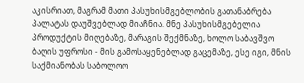აკისრიათ, მაგრამ მათი პასუხისმგებლობის გათანაბრება პალატას დაუშვებლად მიაჩნია. მნე პასუხისმგებელია პროდუქტის მიღებაზე, მარაგის შექმნაზე, ხოლო საბავშვო ბაღის უფროსი - მის გამოსაყენებლად გაცემაზე, ესე იგი, მნის საქმიანობას საბოლოო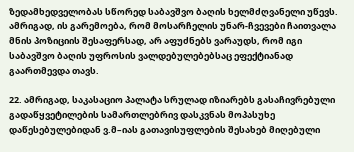ზედამხედველობას სწორედ საბავშვო ბაღის ხელმძღვანელი უწევს. ამრიგად, ის გარემოება, რომ მოსარჩელის უნარ-ჩვევები ჩაითვალა მნის პოზიციის შესაფერსად, არ აფუძნებს ვარაუდს, რომ იგი საბავშვო ბაღის უფროსის ვალდებულებებსაც ეფექტიანად გაართმევდა თავს.

22. ამრიგად, საკასაციო პალატა სრულად იზიარებს გასაჩივრებული გადაწყვეტილების სამართლებრივ დასკვნას მოპასუხე დაწესებულებიდან ვ.მ–იას გათავისუფლების შესახებ მიღებული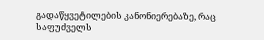გადაწყვეტილების კანონიერებაზე, რაც საფუძველს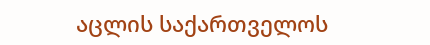აცლის საქართველოს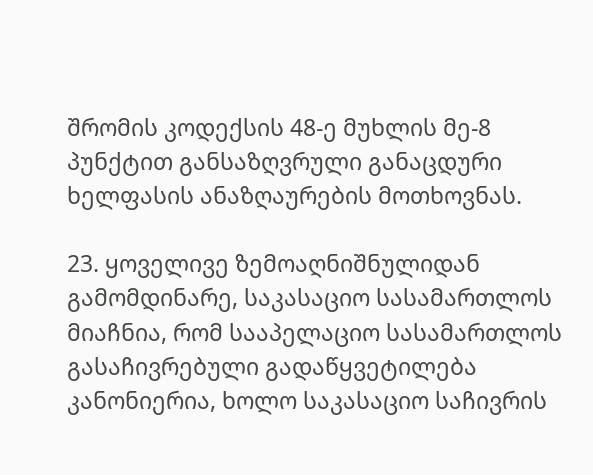შრომის კოდექსის 48-ე მუხლის მე-8 პუნქტით განსაზღვრული განაცდური ხელფასის ანაზღაურების მოთხოვნას.

23. ყოველივე ზემოაღნიშნულიდან გამომდინარე, საკასაციო სასამართლოს მიაჩნია, რომ სააპელაციო სასამართლოს გასაჩივრებული გადაწყვეტილება კანონიერია, ხოლო საკასაციო საჩივრის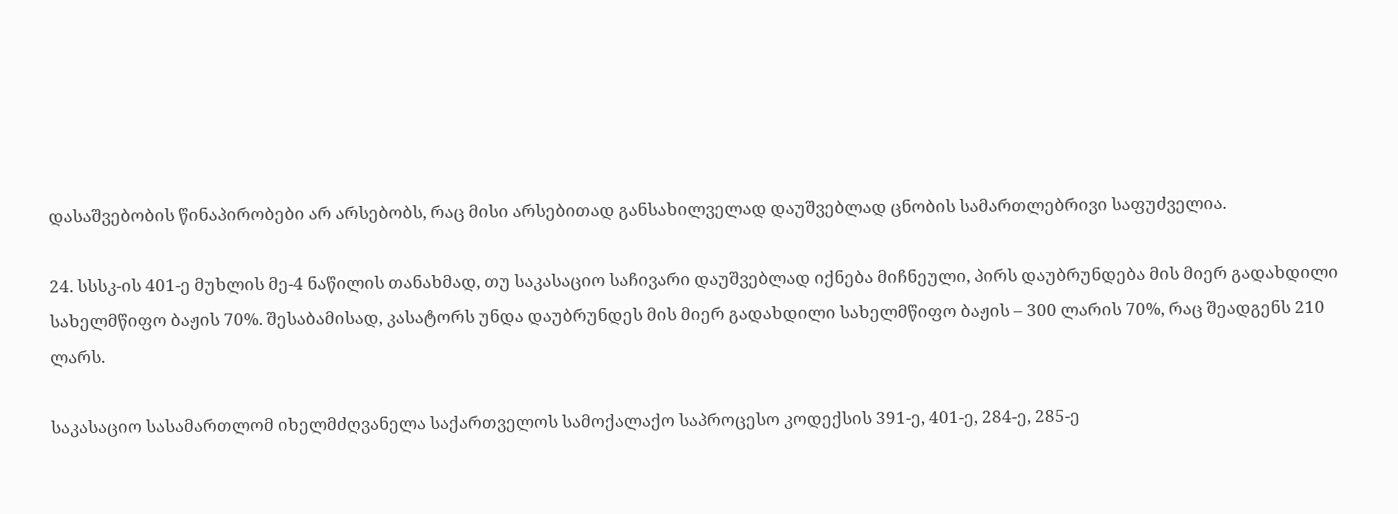დასაშვებობის წინაპირობები არ არსებობს, რაც მისი არსებითად განსახილველად დაუშვებლად ცნობის სამართლებრივი საფუძველია.

24. სსსკ-ის 401-ე მუხლის მე-4 ნაწილის თანახმად, თუ საკასაციო საჩივარი დაუშვებლად იქნება მიჩნეული, პირს დაუბრუნდება მის მიერ გადახდილი სახელმწიფო ბაჟის 70%. შესაბამისად, კასატორს უნდა დაუბრუნდეს მის მიერ გადახდილი სახელმწიფო ბაჟის – 300 ლარის 70%, რაც შეადგენს 210 ლარს.

საკასაციო სასამართლომ იხელმძღვანელა საქართველოს სამოქალაქო საპროცესო კოდექსის 391-ე, 401-ე, 284-ე, 285-ე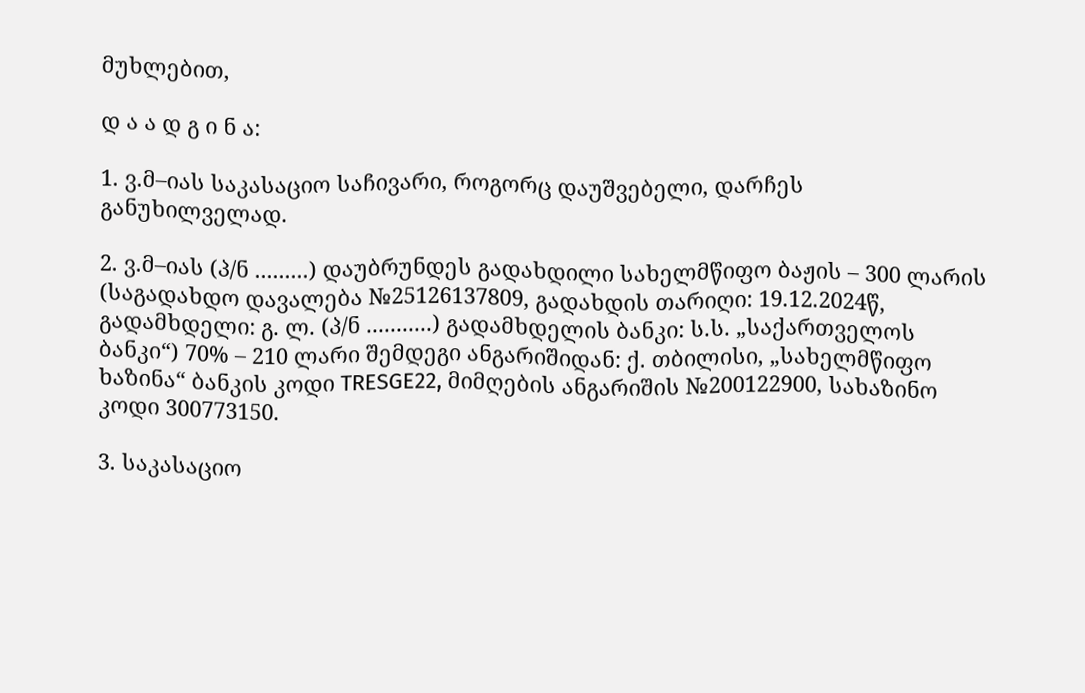მუხლებით,

დ ა ა დ გ ი ნ ა:

1. ვ.მ–იას საკასაციო საჩივარი, როგორც დაუშვებელი, დარჩეს განუხილველად.

2. ვ.მ–იას (პ/ნ .........) დაუბრუნდეს გადახდილი სახელმწიფო ბაჟის – 300 ლარის (საგადახდო დავალება №25126137809, გადახდის თარიღი: 19.12.2024წ, გადამხდელი: გ. ლ. (პ/ნ ...........) გადამხდელის ბანკი: ს.ს. „საქართველოს ბანკი“) 70% – 210 ლარი შემდეგი ანგარიშიდან: ქ. თბილისი, „სახელმწიფო ხაზინა“ ბანკის კოდი TRESGE22, მიმღების ანგარიშის №200122900, სახაზინო კოდი 300773150.

3. საკასაციო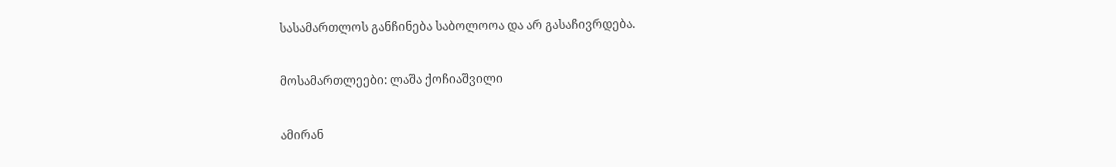სასამართლოს განჩინება საბოლოოა და არ გასაჩივრდება.

მოსამართლეები: ლაშა ქოჩიაშვილი

ამირან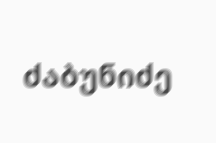ძაბუნიძე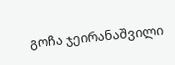გოჩა ჯეირანაშვილი